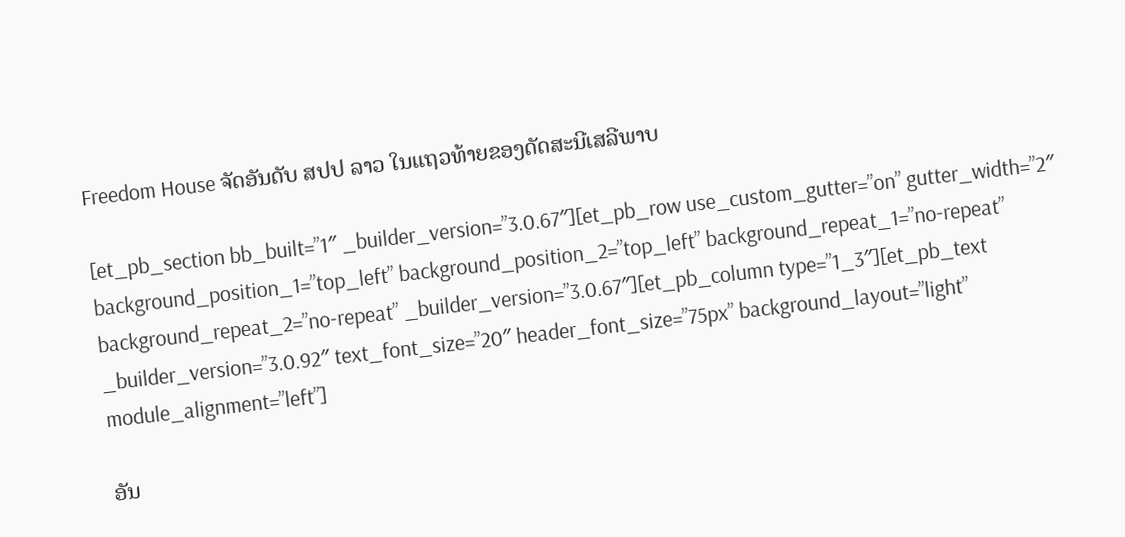Freedom House ຈັດອັນດັບ ສປປ ລາວ ໃນແຖວທ້າຍຂອງດັດສະນີເສລີພາບ

[et_pb_section bb_built=”1″ _builder_version=”3.0.67″][et_pb_row use_custom_gutter=”on” gutter_width=”2″ background_position_1=”top_left” background_position_2=”top_left” background_repeat_1=”no-repeat” background_repeat_2=”no-repeat” _builder_version=”3.0.67″][et_pb_column type=”1_3″][et_pb_text _builder_version=”3.0.92″ text_font_size=”20″ header_font_size=”75px” background_layout=”light” module_alignment=”left”]

ອັນ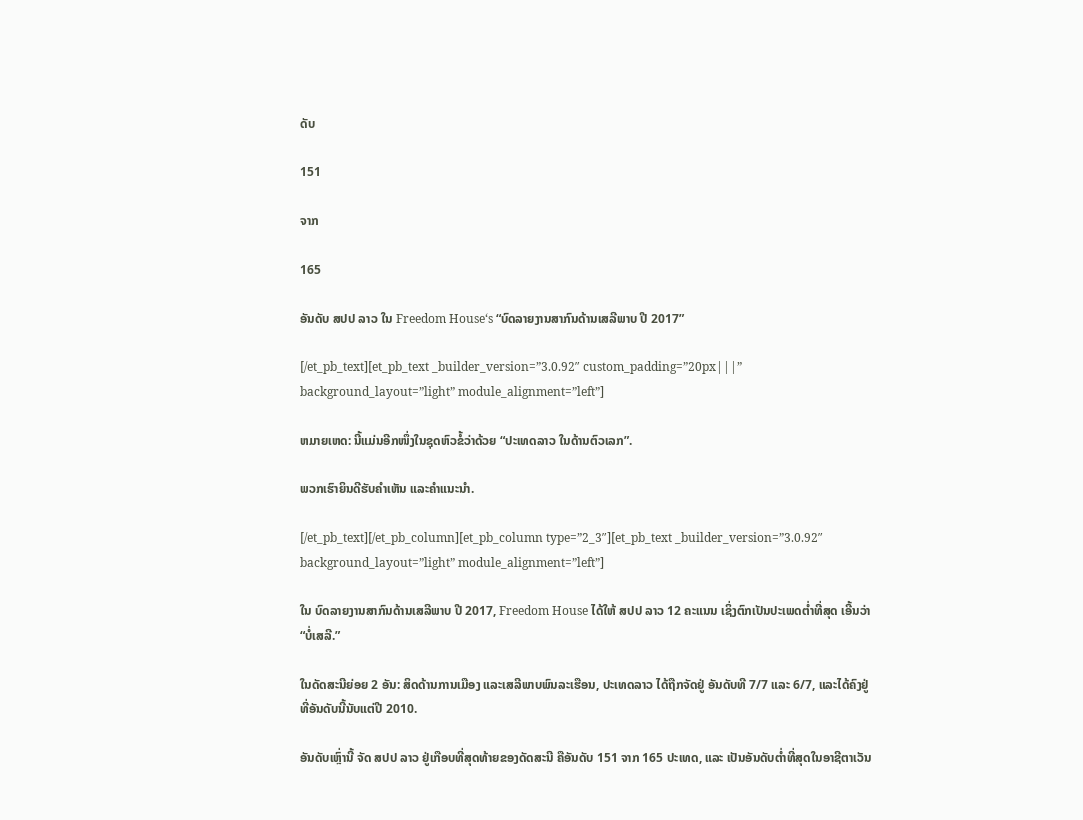ດັບ

151

ຈາກ

165

ອັນດັບ ສປປ ລາວ ໃນ Freedom House‘s “ບົດລາຍງານສາກົນດ້ານເສລີພາບ ປີ 2017”

[/et_pb_text][et_pb_text _builder_version=”3.0.92″ custom_padding=”20px|||” background_layout=”light” module_alignment=”left”]

ຫມາຍເຫດ: ນີ້ແມ່ນອີກໜຶ່ງໃນຊຸດຫົວຂໍ້ວ່າດ້ວຍ “ປະເທດລາວ ໃນດ້ານຕົວເລກ”.

ພວກເຮົາຍິນດີຮັບຄຳເຫັນ ແລະຄຳແນະນຳ.

[/et_pb_text][/et_pb_column][et_pb_column type=”2_3″][et_pb_text _builder_version=”3.0.92″ background_layout=”light” module_alignment=”left”]

ໃນ ບົດລາຍງານສາກົນດ້ານເສລີພາບ ປີ 2017, Freedom House ໄດ້ໃຫ້ ສປປ ລາວ 12 ຄະແນນ ເຊິ່ງຕົກເປັນປະເພດຕ່ຳທີ່ສຸດ ເອີ້ນວ່າ “ບໍ່ເສລີ.”

ໃນດັດສະນີຍ່ອຍ 2 ອັນ: ສິດດ້ານການເມືອງ ແລະເສລີພາບພົນລະເຮືອນ, ປະເທດລາວ ໄດ້ຖືກຈັດຢູ່ ອັນດັບທີ 7/7 ແລະ 6/7, ແລະໄດ້ຄົງຢູ່ທີ່ອັນດັບນີ້ນັບແຕ່ປີ 2010.

ອັນດັບເຫຼົ່ານີ້ ຈັດ ສປປ ລາວ ຢູ່ເກືອບທີ່ສຸດທ້າຍຂອງດັດສະນີ ຄືອັນດັບ 151 ຈາກ 165 ປະເທດ, ແລະ ເປັນອັນດັບຕ່ຳທີ່ສຸດໃນອາຊີຕາເວັນ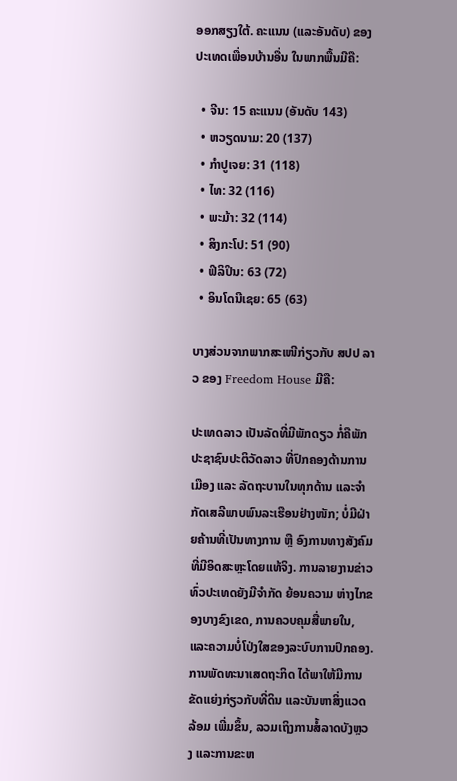ອອກສຽງໃຕ້. ຄະແນນ (ແລະອັນດັບ) ຂອງປະເທດເພື່ອນບ້ານອື່ນ ໃນພາກພື້ນມີຄື:

  • ຈີນ: 15 ຄະແນນ (ອັນດັບ 143)
  • ຫວຽດນາມ: 20 (137)
  • ກຳປູເຈຍ: 31 (118)
  • ໄທ: 32 (116)
  • ພະມ້າ: 32 (114)
  • ສິງກະໂປ: 51 (90)
  • ຟິລິປິນ: 63 (72)
  • ອິນໂດນີເຊຍ: 65 (63)

ບາງສ່ວນຈາກພາກສະເໜີກ່ຽວກັບ ສປປ ລາວ ຂອງ Freedom House ມີຄື:

ປະເທດລາວ ເປັນລັດທີ່ມີພັກດຽວ ກໍ່ຄືພັກປະຊາຊົນປະຕິວັດລາວ ທີ່ປົກຄອງດ້ານການເມືອງ ແລະ ລັດຖະບານໃນທຸກດ້ານ ແລະຈຳກັດເສລີພາບພົນລະເຮືອນຢ່າງໜັກ; ບໍ່ມີຝ່າຍຄ້ານທີ່ເປັນທາງການ ຫຼື ອົງການທາງສັງຄົມທີ່ມີອິດສະຫຼະໂດຍແທ້ຈິງ. ການລາຍງານຂ່າວທົ່ວປະເທດຍັງມີຈຳກັດ ຍ້ອນຄວາມ ຫ່າງໄກຂອງບາງຂົງເຂດ, ການຄວບຄຸມສື່ພາຍໃນ, ແລະຄວາມບໍ່ໂປ່ງໃສຂອງລະບົບການປົກຄອງ. ການພັດທະນາເສດຖະກິດ ໄດ້ພາໃຫ້ມີການຂັດແຍ່ງກ່ຽວກັບທີ່ດິນ ແລະບັນຫາສິ່ງແວດລ້ອມ ເພີ່ມຂຶ້ນ, ລວມເຖິງການສໍ້ລາດບັງຫຼວງ ແລະການຂະຫ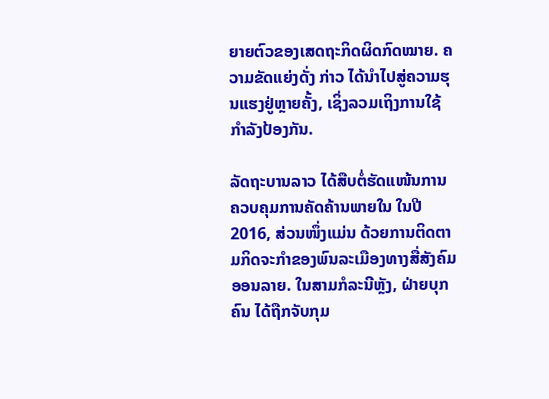ຍາຍຕົວຂອງເສດຖະກິດຜິດກົດໝາຍ. ຄວາມຂັດແຍ່ງດັ່ງ ກ່າວ ໄດ້ນຳໄປສູ່ຄວາມຮຸນແຮງຢູ່ຫຼາຍຄັ້ງ, ເຊິ່ງລວມເຖິງການໃຊ້ກຳລັງປ້ອງກັນ.

ລັດຖະບານລາວ ໄດ້ສືບຕໍ່ຮັດແໜ້ນການຄວບຄຸມການຄັດຄ້ານພາຍໃນ ໃນປີ 2016, ສ່ວນໜຶ່ງແມ່ນ ດ້ວຍການຕິດຕາມກິດຈະກຳຂອງພົນລະເມືອງທາງສື່ສັງຄົມອອນລາຍ. ໃນສາມກໍລະນີຫຼັງ, ຝ່າຍບຸກຄົນ ໄດ້ຖືກຈັບກຸມ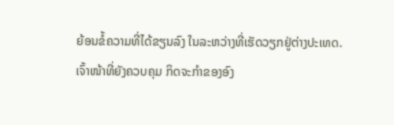ຍ້ອນຂໍ້ຄວາມທີ່ໄດ້ຂຽນລົງ ໃນລະຫວ່າງທີ່ເຮັດວຽກຢູ່ຕ່າງປະເທດ. ເຈົ້າໜ້າທີ່ຍັງຄວບຄຸມ ກິດຈະກຳຂອງອົງ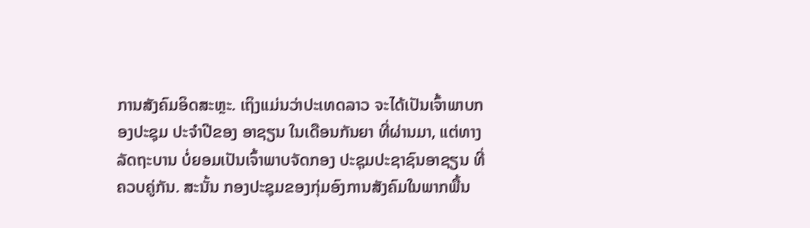ການສັງຄົມອິດສະຫຼະ. ເຖິງແມ່ນວ່າປະເທດລາວ ຈະໄດ້ເປັນເຈົ້າພາບກອງປະຊຸມ ປະຈຳປີຂອງ ອາຊຽນ ໃນເດືອນກັນຍາ ທີ່ຜ່ານມາ, ແຕ່ທາງລັດຖະບານ ບໍ່ຍອມເປັນເຈົ້າພາບຈັດກອງ ປະຊຸມປະຊາຊົນອາຊຽນ ທີ່ຄວບຄູ່ກັນ. ສະນັ້ນ ກອງປະຊຸມຂອງກຸ່ມອົງການສັງຄົມໃນພາກພື້ນ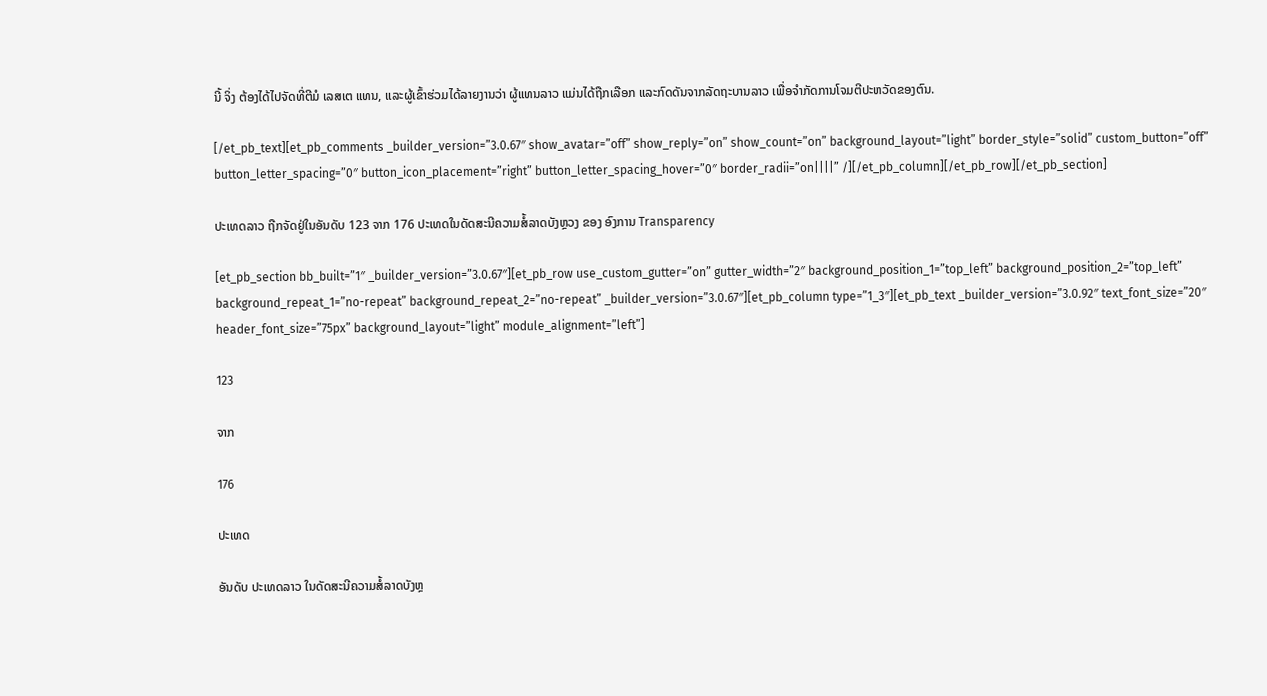ນີ້ ຈິ່ງ ຕ້ອງໄດ້ໄປຈັດທີ່ຕີມໍ ເລສເຕ ແທນ, ແລະຜູ້ເຂົ້າຮ່ວມໄດ້ລາຍງານວ່າ ຜູ້ແທນລາວ ແມ່ນໄດ້ຖືກເລືອກ ແລະກົດດັນຈາກລັດຖະບານລາວ ເພື່ອຈຳກັດການໂຈມຕີປະຫວັດຂອງຕົນ.

[/et_pb_text][et_pb_comments _builder_version=”3.0.67″ show_avatar=”off” show_reply=”on” show_count=”on” background_layout=”light” border_style=”solid” custom_button=”off” button_letter_spacing=”0″ button_icon_placement=”right” button_letter_spacing_hover=”0″ border_radii=”on||||” /][/et_pb_column][/et_pb_row][/et_pb_section]

ປະເທດລາວ ຖືກຈັດຢູ່ໃນອັນດັບ 123 ຈາກ 176 ປະເທດໃນດັດສະນີຄວາມສໍ້ລາດບັງຫຼວງ ຂອງ ອົງການ Transparency

[et_pb_section bb_built=”1″ _builder_version=”3.0.67″][et_pb_row use_custom_gutter=”on” gutter_width=”2″ background_position_1=”top_left” background_position_2=”top_left” background_repeat_1=”no-repeat” background_repeat_2=”no-repeat” _builder_version=”3.0.67″][et_pb_column type=”1_3″][et_pb_text _builder_version=”3.0.92″ text_font_size=”20″ header_font_size=”75px” background_layout=”light” module_alignment=”left”]

123

ຈາກ

176

ປະເທດ

ອັນດັບ ປະເທດລາວ ໃນດັດສະນີຄວາມສໍ້ລາດບັງຫຼ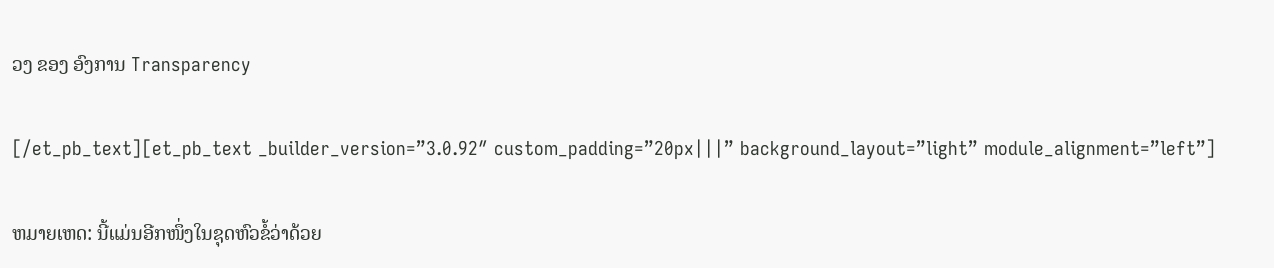ວງ ຂອງ ອົງການ Transparency

[/et_pb_text][et_pb_text _builder_version=”3.0.92″ custom_padding=”20px|||” background_layout=”light” module_alignment=”left”]

ຫມາຍເຫດ: ນີ້ແມ່ນອີກໜຶ່ງໃນຊຸດຫົວຂໍ້ວ່າດ້ວຍ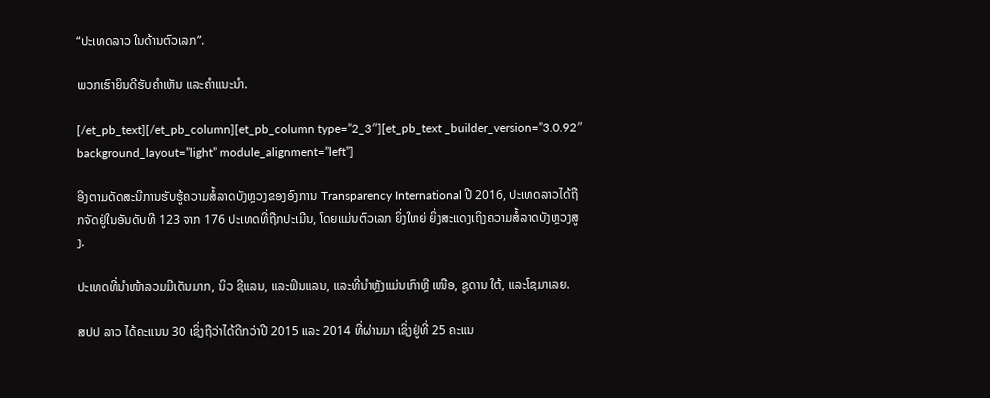“ປະເທດລາວ ໃນດ້ານຕົວເລກ”.

ພວກເຮົາຍິນດີຮັບຄຳເຫັນ ແລະຄຳແນະນຳ.

[/et_pb_text][/et_pb_column][et_pb_column type=”2_3″][et_pb_text _builder_version=”3.0.92″ background_layout=”light” module_alignment=”left”]

ອີງຕາມດັດສະນີການຮັບຮູ້ຄວາມສໍ້ລາດບັງຫຼວງຂອງອົງການ Transparency International ປີ 2016, ປະເທດລາວໄດ້ຖືກຈັດຢູ່ໃນອັນດັບທີ 123 ຈາກ 176 ປະເທດທີ່ຖືກປະເມີນ, ໂດຍແມ່ນຕົວເລກ ຍິ່ງໃຫຍ່ ຍິ່ງສະແດງເຖິງຄວາມສໍ້ລາດບັງຫຼວງສູງ.

ປະເທດທີ່ນຳໜ້າລວມມີເດັນມາກ, ນິວ ຊີແລນ, ແລະຟິນແລນ, ແລະທີ່ນຳຫຼັງແມ່ນເກົາຫຼີ ເໜືອ, ຊູດານ ໃຕ້, ແລະໂຊມາເລຍ.

ສປປ ລາວ ໄດ້ຄະແນນ 30 ເຊິ່ງຖືວ່າໄດ້ດີກວ່າປີ 2015 ແລະ 2014 ທີ່ຜ່ານມາ ເຊິ່ງຢູ່ທີ່ 25 ຄະແນ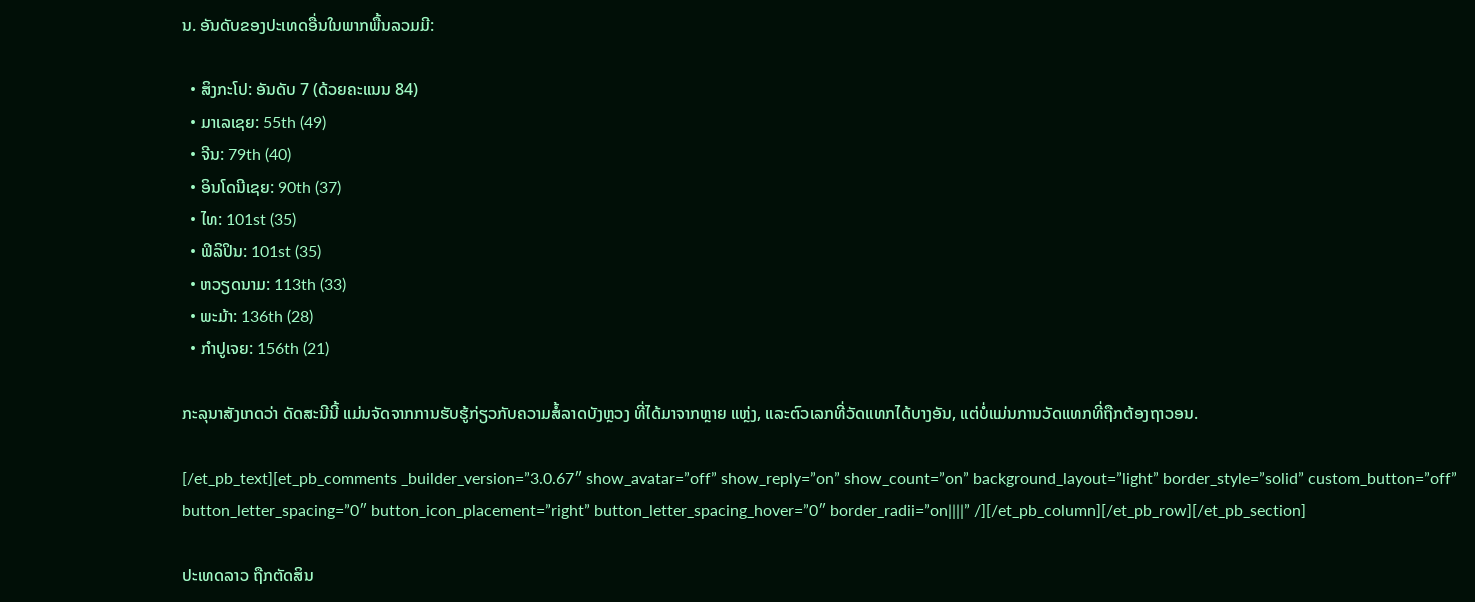ນ. ອັນດັບຂອງປະເທດອື່ນໃນພາກພື້ນລວມມີ:

  • ສິງກະໂປ: ອັນດັບ 7 (ດ້ວຍຄະແນນ 84)
  • ມາເລເຊຍ: 55th (49)
  • ຈີນ: 79th (40)
  • ອິນໂດນີເຊຍ: 90th (37)
  • ໄທ: 101st (35)
  • ຟິລິປິນ: 101st (35)
  • ຫວຽດນາມ: 113th (33)
  • ພະມ້າ: 136th (28)
  • ກຳປູເຈຍ: 156th (21)

ກະລຸນາສັງເກດວ່າ ດັດສະນີນີ້ ແມ່ນຈັດຈາກການຮັບຮູ້ກ່ຽວກັບຄວາມສໍ້ລາດບັງຫຼວງ ທີ່ໄດ້ມາຈາກຫຼາຍ ແຫຼ່ງ, ແລະຕົວເລກທີ່ວັດແທກໄດ້ບາງອັນ, ແຕ່ບໍ່ແມ່ນການວັດແທກທີ່ຖືກຕ້ອງຖາວອນ.

[/et_pb_text][et_pb_comments _builder_version=”3.0.67″ show_avatar=”off” show_reply=”on” show_count=”on” background_layout=”light” border_style=”solid” custom_button=”off” button_letter_spacing=”0″ button_icon_placement=”right” button_letter_spacing_hover=”0″ border_radii=”on||||” /][/et_pb_column][/et_pb_row][/et_pb_section]

ປະເທດລາວ ຖືກຕັດສິນ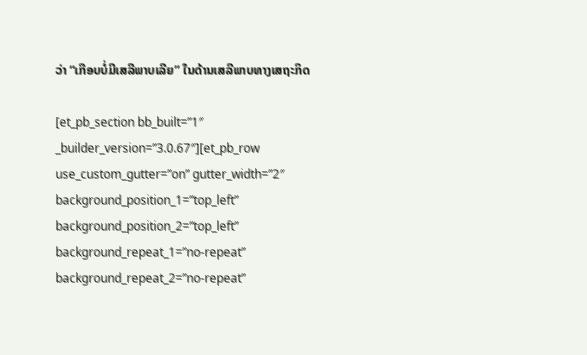ວ່າ “ເກືອບບໍ່ມີເສລີພາບເລີຍ” ໃນດ້ານເສລີພາບທາງເສຖະກິດ

[et_pb_section bb_built=”1″ _builder_version=”3.0.67″][et_pb_row use_custom_gutter=”on” gutter_width=”2″ background_position_1=”top_left” background_position_2=”top_left” background_repeat_1=”no-repeat” background_repeat_2=”no-repeat”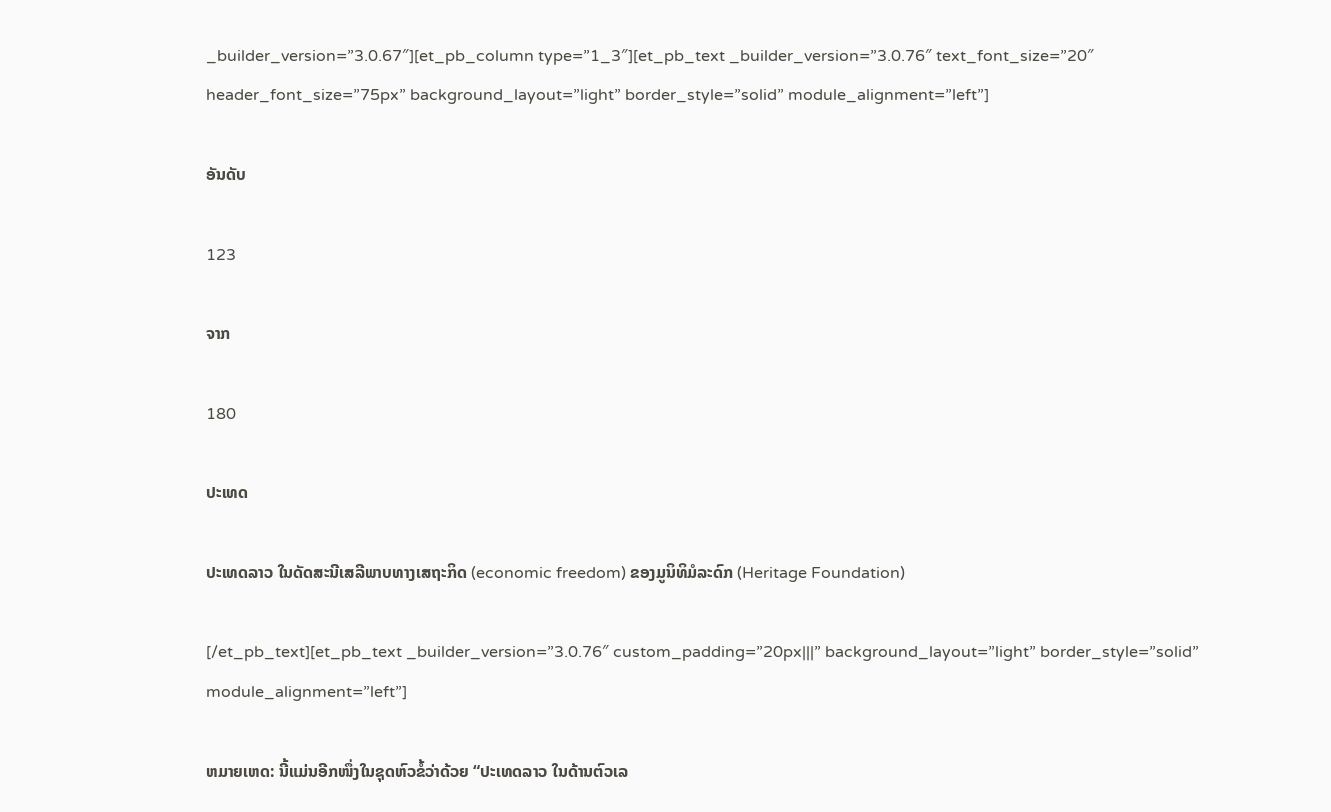_builder_version=”3.0.67″][et_pb_column type=”1_3″][et_pb_text _builder_version=”3.0.76″ text_font_size=”20″ header_font_size=”75px” background_layout=”light” border_style=”solid” module_alignment=”left”]

ອັນດັບ

123

ຈາກ

180

ປະເທດ

ປະເທດລາວ ໃນດັດສະນີເສລີພາບທາງເສຖະກິດ (economic freedom) ຂອງມູນິທິມໍລະດົກ (Heritage Foundation)

[/et_pb_text][et_pb_text _builder_version=”3.0.76″ custom_padding=”20px|||” background_layout=”light” border_style=”solid” module_alignment=”left”]

ຫມາຍເຫດ: ນີ້ແມ່ນອີກໜຶ່ງໃນຊຸດຫົວຂໍ້ວ່າດ້ວຍ “ປະເທດລາວ ໃນດ້ານຕົວເລ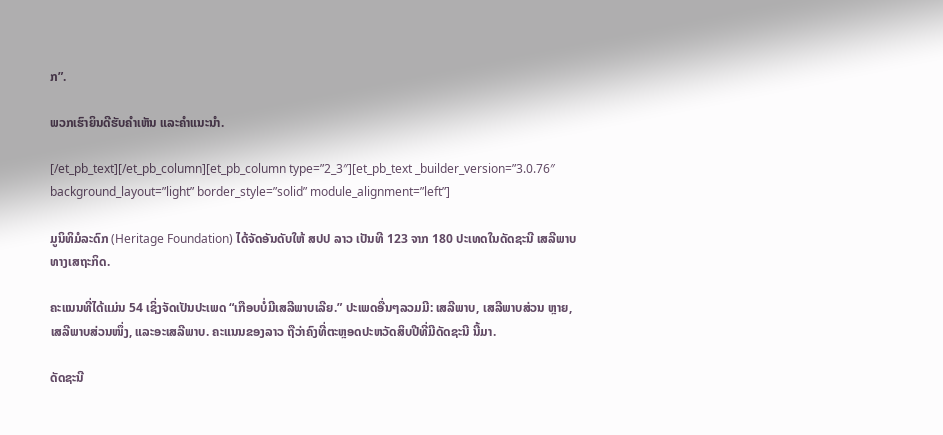ກ”.

ພວກເຮົາຍິນດີຮັບຄຳເຫັນ ແລະຄຳແນະນຳ.

[/et_pb_text][/et_pb_column][et_pb_column type=”2_3″][et_pb_text _builder_version=”3.0.76″ background_layout=”light” border_style=”solid” module_alignment=”left”]

ມູນິທິມໍລະດົກ (Heritage Foundation) ໄດ້ຈັດອັນດັບໃຫ້ ສປປ ລາວ ເປັນທີ 123 ຈາກ 180 ປະເທດໃນດັດຊະນີ ເສລີພາບທາງເສຖະກິດ.

ຄະແນນທີ່ໄດ້ແມ່ນ 54 ເຊິ່ງຈັດເປັນປະເພດ “ເກືອບບໍ່ມີເສລີພາບເລີຍ.” ປະເພດອື່ນໆລວມມີ: ເສລີພາບ, ເສລີພາບສ່ວນ ຫຼາຍ, ເສລີພາບສ່ວນໜຶ່ງ, ແລະອະເສລີພາບ. ຄະແນນຂອງລາວ ຖືວ່າຄົງທີ່ຕະຫຼອດປະຫວັດສິບປີທີ່ມີດັດຊະນີ ນີ້ມາ.

ດັດຊະນີ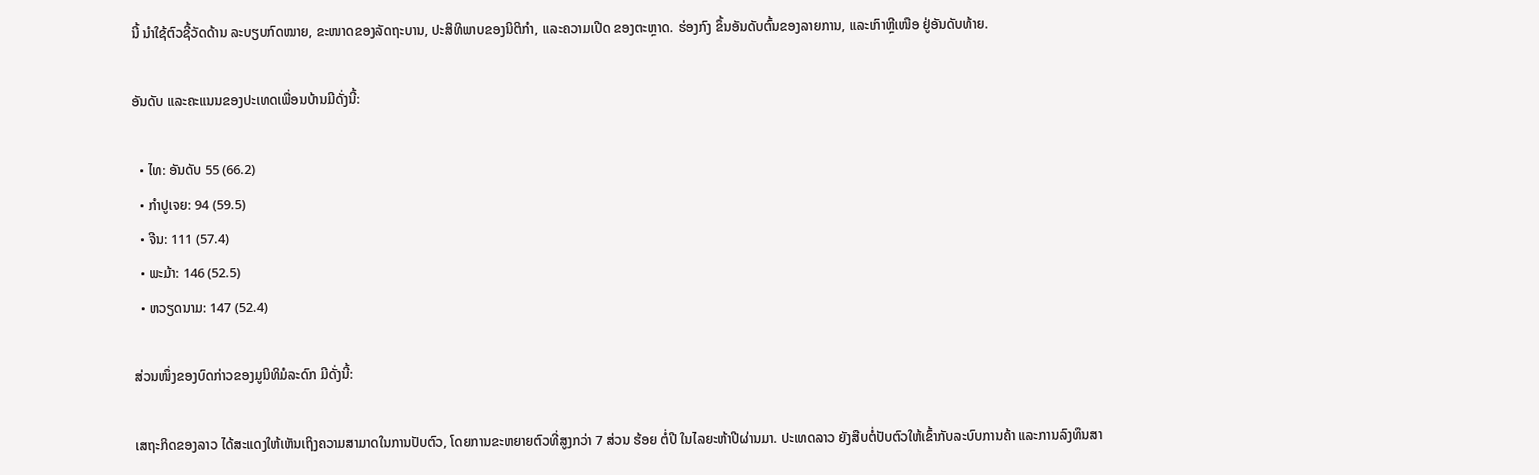ນີ້ ນຳໃຊ້ຕົວຊີ້ວັດດ້ານ ລະບຽບກົດໝາຍ, ຂະໜາດຂອງລັດຖະບານ, ປະສິທິພາບຂອງນິຕິກຳ, ແລະຄວາມເປີດ ຂອງຕະຫຼາດ. ຮ່ອງກົງ ຂຶ້ນອັນດັບຕົ້ນຂອງລາຍການ, ແລະເກົາຫຼີເໜືອ ຢູ່ອັນດັບທ້າຍ.

ອັນດັບ ແລະຄະແນນຂອງປະເທດເພື່ອນບ້ານມີດັ່ງນີ້:

  • ໄທ: ອັນດັບ 55 (66.2)
  • ກຳປູເຈຍ: 94 (59.5)
  • ຈີນ: 111 (57.4)
  • ພະມ້າ: 146 (52.5)
  • ຫວຽດນາມ: 147 (52.4)

ສ່ວນໜຶ່ງຂອງບົດກ່າວຂອງມູນິທິມໍລະດົກ ມີດັ່ງນີ້:

ເສຖະກິດຂອງລາວ ໄດ້ສະແດງໃຫ້ເຫັນເຖິງຄວາມສາມາດໃນການປັບຕົວ, ໂດຍການຂະຫຍາຍຕົວທີ່ສູງກວ່າ 7 ສ່ວນ ຮ້ອຍ ຕໍ່ປີ ໃນໄລຍະຫ້າປີຜ່ານມາ. ປະເທດລາວ ຍັງສືບຕໍ່ປັບຕົວໃຫ້ເຂົ້າກັບລະບົບການຄ້າ ແລະການລົງທຶນສາ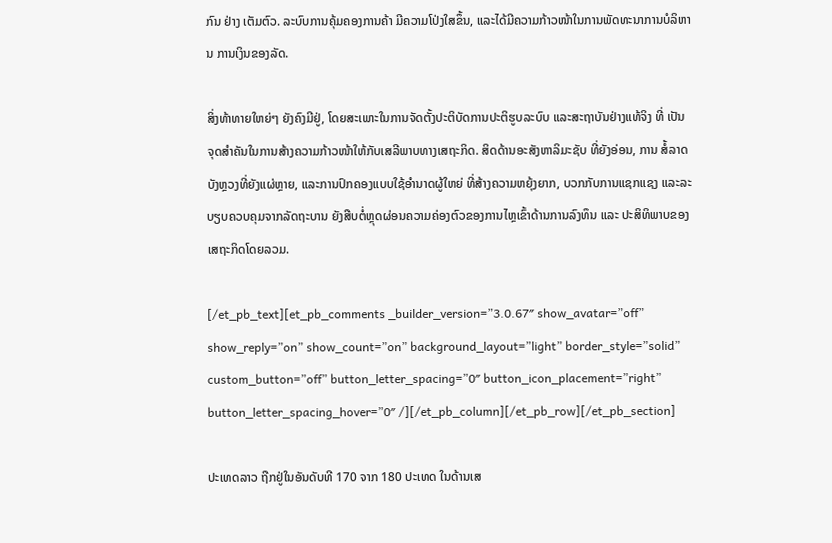ກົນ ຢ່າງ ເຕັມຕົວ. ລະບົບການຄຸ້ມຄອງການຄ້າ ມີຄວາມໂປ່ງໃສຂຶ້ນ, ແລະໄດ້ມີຄວາມກ້າວໜ້າໃນການພັດທະນາການບໍລິຫານ ການເງິນຂອງລັດ.

ສິ່ງທ້າທາຍໃຫຍ່ໆ ຍັງຄົງມີຢູ່, ໂດຍສະເພາະໃນການຈັດຕັ້ງປະຕິບັດການປະຕິຮູບລະບົບ ແລະສະຖາບັນຢ່າງແທ້ຈິງ ທີ່ ເປັນຈຸດສຳຄັນໃນການສ້າງຄວາມກ້າວໜ້າໃຫ້ກັບເສລີພາບທາງເສຖະກິດ. ສິດດ້ານອະສັງຫາລິມະຊັບ ທີ່ຍັງອ່ອນ, ການ ສໍ້ລາດບັງຫຼວງທີ່ຍັງແຜ່ຫຼາຍ, ແລະການປົກຄອງແບບໃຊ້ອຳນາດຜູ້ໃຫຍ່ ທີ່ສ້າງຄວາມຫຍຸ້ງຍາກ, ບວກກັບການແຊກແຊງ ແລະລະບຽບຄວບຄຸມຈາກລັດຖະບານ ຍັງສືບຕໍ່ຫຼຸດຜ່ອນຄວາມຄ່ອງຕົວຂອງການໄຫຼເຂົ້າດ້ານການລົງທຶນ ແລະ ປະສິທິພາບຂອງເສຖະກິດໂດຍລວມ.

[/et_pb_text][et_pb_comments _builder_version=”3.0.67″ show_avatar=”off” show_reply=”on” show_count=”on” background_layout=”light” border_style=”solid” custom_button=”off” button_letter_spacing=”0″ button_icon_placement=”right” button_letter_spacing_hover=”0″ /][/et_pb_column][/et_pb_row][/et_pb_section]

ປະເທດລາວ ຖືກຢູ່ໃນອັນດັບທີ 170 ຈາກ 180 ປະເທດ ໃນດ້ານເສ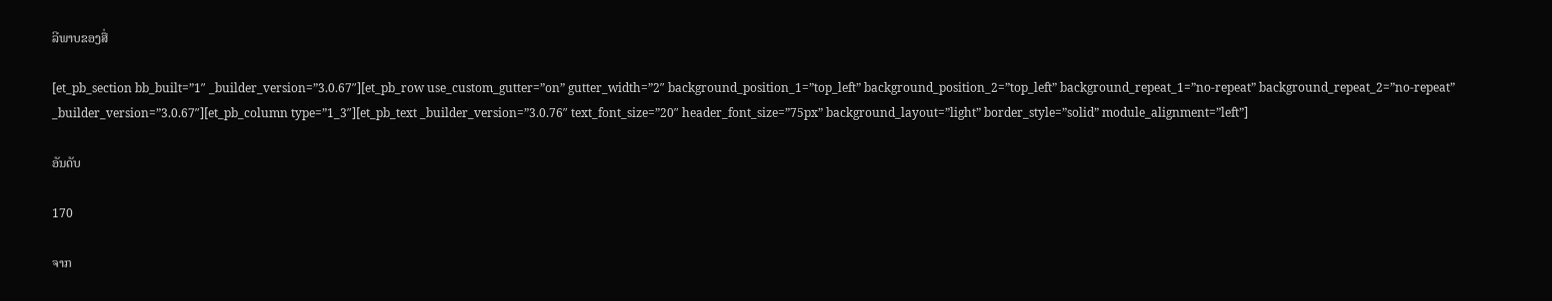ລີພາບຂອງສື່

[et_pb_section bb_built=”1″ _builder_version=”3.0.67″][et_pb_row use_custom_gutter=”on” gutter_width=”2″ background_position_1=”top_left” background_position_2=”top_left” background_repeat_1=”no-repeat” background_repeat_2=”no-repeat” _builder_version=”3.0.67″][et_pb_column type=”1_3″][et_pb_text _builder_version=”3.0.76″ text_font_size=”20″ header_font_size=”75px” background_layout=”light” border_style=”solid” module_alignment=”left”]

ອັນດັບ

170

ຈາກ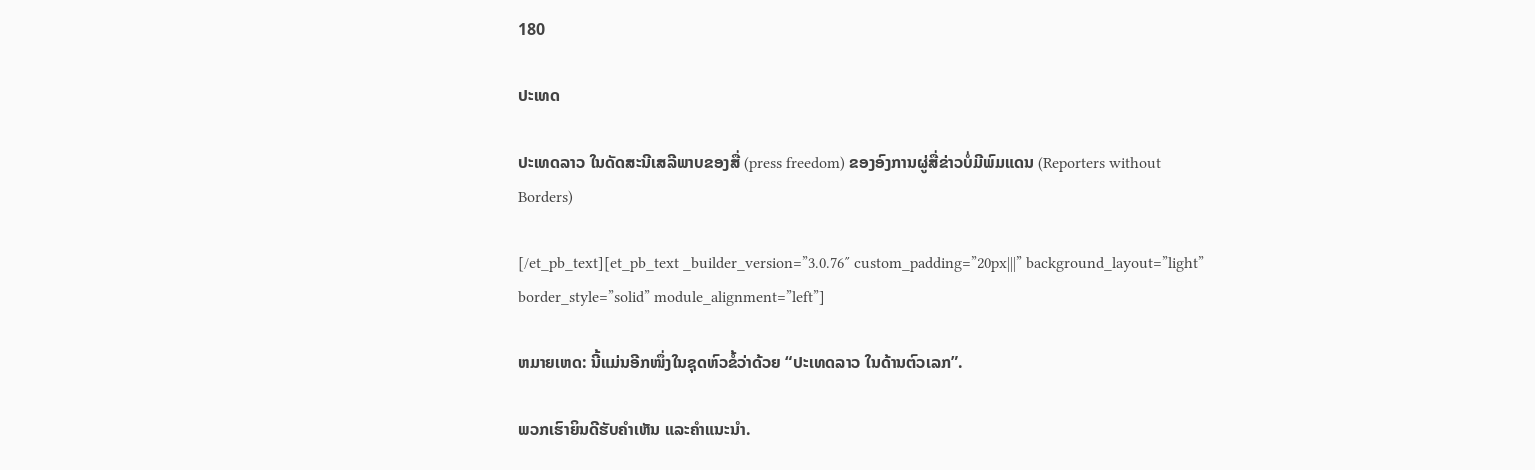180

ປະເທດ

ປະເທດລາວ ໃນດັດສະນີເສລີພາບຂອງສື່ (press freedom) ຂອງອົງການຜູ່ສື່ຂ່າວບໍ່ມີພົມແດນ (Reporters without Borders)

[/et_pb_text][et_pb_text _builder_version=”3.0.76″ custom_padding=”20px|||” background_layout=”light” border_style=”solid” module_alignment=”left”]

ຫມາຍເຫດ: ນີ້ແມ່ນອີກໜຶ່ງໃນຊຸດຫົວຂໍ້ວ່າດ້ວຍ “ປະເທດລາວ ໃນດ້ານຕົວເລກ”.

ພວກເຮົາຍິນດີຮັບຄຳເຫັນ ແລະຄຳແນະນຳ.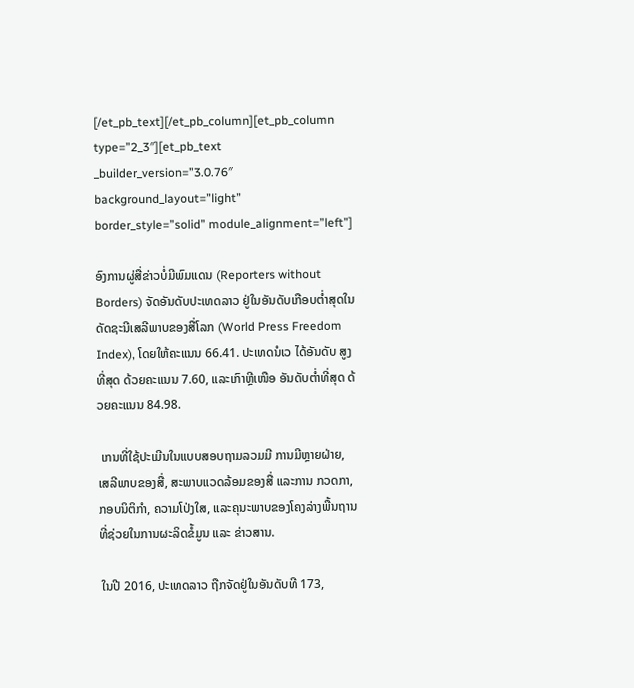[/et_pb_text][/et_pb_column][et_pb_column type=”2_3″][et_pb_text _builder_version=”3.0.76″ background_layout=”light” border_style=”solid” module_alignment=”left”]

ອົງການຜູ່ສື່ຂ່າວບໍ່ມີພົມແດນ (Reporters without Borders) ຈັດອັນດັບປະເທດລາວ ຢູ່ໃນອັນດັບເກືອບຕ່ຳສຸດໃນ ດັດຊະນີເສລີພາບຂອງສື່ໂລກ (World Press Freedom Index), ໂດຍໃຫ້ຄະແນນ 66.41. ປະເທດນໍເວ ໄດ້ອັນດັບ ສູງທີ່ສຸດ ດ້ວຍຄະແນນ 7.60, ແລະເກົາຫຼີເໜືອ ອັນດັບຕ່ຳທີ່ສຸດ ດ້ວຍຄະແນນ 84.98.

 ເກນທີ່ໃຊ້ປະເມີນໃນແບບສອບຖາມລວມມີ ການມີຫຼາຍຝ່າຍ, ເສລີພາບຂອງສື່, ສະພາບແວດລ້ອມຂອງສື່ ແລະການ ກວດກາ, ກອບນິຕິກຳ, ຄວາມໂປ່ງໃສ, ແລະຄຸນະພາບຂອງໂຄງລ່າງພື້ນຖານ ທີ່ຊ່ວຍໃນການຜະລິດຂໍ້ມູນ ແລະ ຂ່າວສານ.

 ໃນປີ 2016, ປະເທດລາວ ຖືກຈັດຢູ່ໃນອັນດັບທີ 173,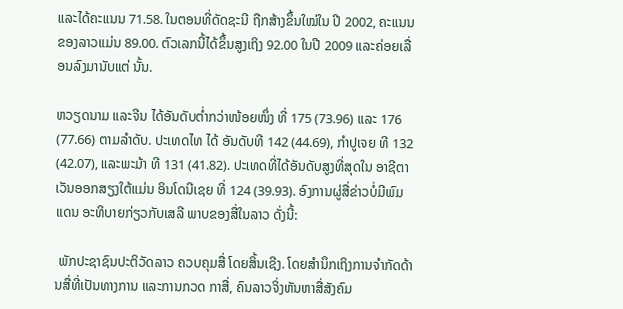ແລະໄດ້ຄະແນນ 71.58. ໃນຕອນທີ່ດັດຊະນີ ຖືກສ້າງຂຶ້ນໃໝ່ໃນ ປີ 2002, ຄະແນນຂອງລາວແມ່ນ 89.00. ຕົວເລກນີ້ໄດ້ຂຶ້ນສູງເຖິງ 92.00 ໃນປີ 2009 ແລະຄ່ອຍເລື່ອນລົງມານັບແຕ່ ນັ້ນ.

ຫວຽດນາມ ແລະຈີນ ໄດ້ອັນດັບຕ່ຳກວ່າໜ້ອຍໜຶ່ງ ທີ່ 175 (73.96) ແລະ 176 (77.66) ຕາມລຳດັບ. ປະເທດໄທ ໄດ້ ອັນດັບທີ 142 (44.69), ກຳປູເຈຍ ທີ 132 (42.07), ແລະພະມ້າ ທີ 131 (41.82). ປະເທດທີ່ໄດ້ອັນດັບສູງທີ່ສຸດໃນ ອາຊີຕາເວັນອອກສຽງໃຕ້ແມ່ນ ອິນໂດນີເຊຍ ທີ່ 124 (39.93). ອົງການຜູ່ສື່ຂ່າວບໍ່ມີພົມແດນ ອະທິບາຍກ່ຽວກັບເສລີ ພາບຂອງສື່ໃນລາວ ດັ່ງນີ້:

 ພັກປະຊາຊົນປະຕິວັດລາວ ຄວບຄຸມສື່ ໂດຍສິ້ນເຊີງ. ໂດຍສຳນຶກເຖິງການຈຳກັດດ້ານສື່ທີ່ເປັນທາງການ ແລະການກວດ ກາສື່, ຄົນລາວຈິ່ງຫັນຫາສື່ສັງຄົມ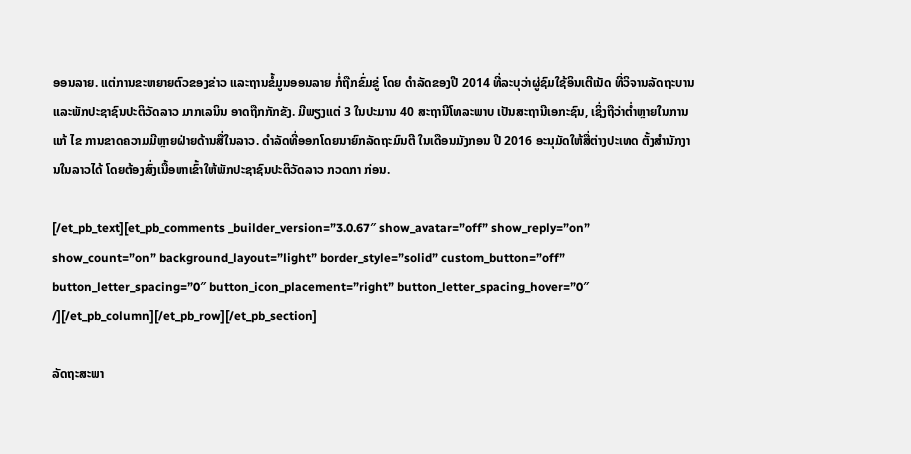ອອນລາຍ. ແຕ່ການຂະຫຍາຍຕົວຂອງຂ່າວ ແລະຖານຂໍ້ມູນອອນລາຍ ກໍ່ຖືກຂົ່ມຂູ່ ໂດຍ ດຳລັດຂອງປີ 2014 ທີ່ລະບຸວ່າຜູ່ຊົມໃຊ້ອິນເຕີເນັດ ທີ່ວິຈານລັດຖະບານ ແລະພັກປະຊາຊົນປະຕິວັດລາວ ມາກເລນິນ ອາດຖືກກັກຂັງ. ມີພຽງແຕ່ 3 ໃນປະມານ 40 ສະຖານີໂທລະພາບ ເປັນສະຖານີເອກະຊົນ, ເຊິ່ງຖືວ່າຕ່ຳຫຼາຍໃນການແກ້ ໄຂ ການຂາດຄວາມມີຫຼາຍຝ່າຍດ້ານສື່ໃນລາວ. ດຳລັດທີ່ອອກໂດຍນາຍົກລັດຖະມົນຕີ ໃນເດືອນມັງກອນ ປີ 2016 ອະນຸມັດໃຫ້ສື່ຕ່າງປະເທດ ຕັ້ງສຳນັກງານໃນລາວໄດ້ ໂດຍຕ້ອງສົ່ງເນື້ອຫາເຂົ້າໃຫ້ພັກປະຊາຊົນປະຕິວັດລາວ ກວດກາ ກ່ອນ.

[/et_pb_text][et_pb_comments _builder_version=”3.0.67″ show_avatar=”off” show_reply=”on” show_count=”on” background_layout=”light” border_style=”solid” custom_button=”off” button_letter_spacing=”0″ button_icon_placement=”right” button_letter_spacing_hover=”0″ /][/et_pb_column][/et_pb_row][/et_pb_section]

ລັດຖະສະພາ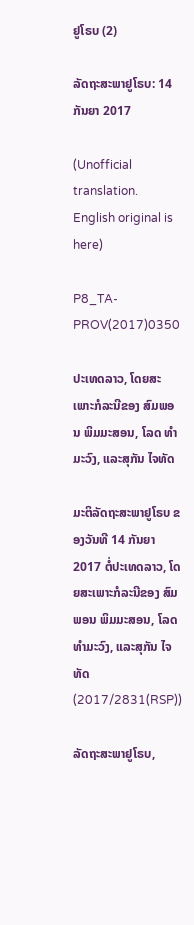ຢູໂຣບ (2)

ລັດຖະສະພາຢູໂຣບ: 14 ກັນຍາ 2017

(Unofficial translation. English original is here)

P8_TA-PROV(2017)0350

ປະເທດລາວ, ໂດຍສະເພາະກໍລະນີຂອງ ສົມພອນ ພິມມະສອນ, ໂລດ ທຳມະວົງ, ແລະສຸກັນ ໄຈທັດ

ມະຕິລັດຖະສະພາຢູໂຣບ ຂອງວັນທີ 14 ກັນຍາ 2017 ຕໍ່ປະເທດລາວ, ໂດຍສະເພາະກໍລະນີຂອງ ສົມພອນ ພິມມະສອນ, ໂລດ ທຳມະວົງ, ແລະສຸກັນ ໄຈທັດ (2017/2831(RSP))

ລັດຖະສະພາຢູໂຣບ,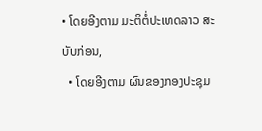• ໂດຍອີງຕາມ ມະຕິຕໍ່ປະເທດລາວ ສະບັບກ່ອນ,
  • ໂດຍອີງຕາມ ຜົນຂອງກອງປະຊຸມ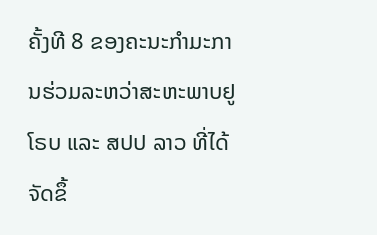ຄັ້ງທີ 8 ຂອງຄະນະກຳມະການຮ່ວມລະຫວ່າສະຫະພາບຢູໂຣບ ແລະ ສປປ ລາວ ທີ່ໄດ້ຈັດຂຶ້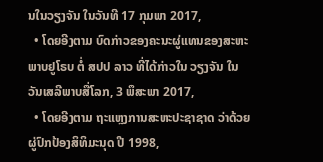ນໃນວຽງຈັນ ໃນວັນທີ 17 ກຸມພາ 2017,
  • ໂດຍອີງຕາມ ບົດກ່າວຂອງຄະນະຜູ່ແທນຂອງສະຫະພາບຢູໂຣບ ຕໍ່ ສປປ ລາວ ທີ່ໄດ້ກ່າວໃນ ວຽງຈັນ ໃນວັນເສລີພາບສື່ໂລກ, 3 ພຶສະພາ 2017,
  • ໂດຍອີງຕາມ ຖະແຫຼງການສະຫະປະຊາຊາດ ວ່າດ້ວຍຜູ່ປົກປ້ອງສິທິມະນຸດ ປີ 1998,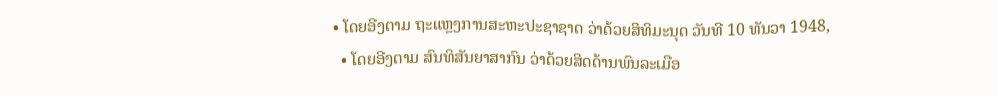• ໂດຍອີງຕາມ ຖະແຫຼງການສະຫະປະຊາຊາດ ວ່າດ້ວຍສິທິມະນຸດ ວັນທີ 10 ທັນວາ 1948,
  • ໂດຍອີງຕາມ ສົນທິສັນຍາສາກົນ ວ່າດ້ວຍສິດດ້ານພົນລະເມືອ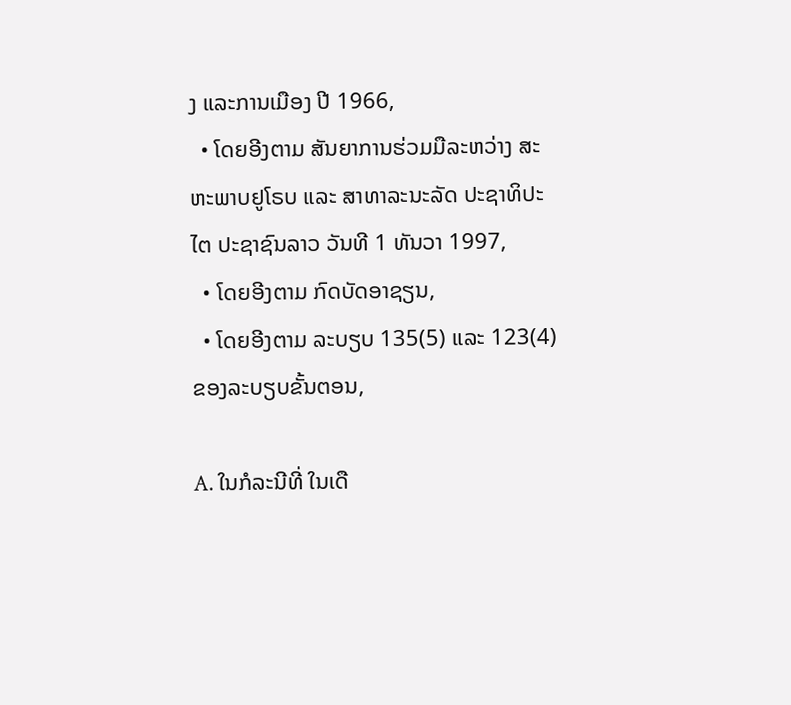ງ ແລະການເມືອງ ປີ 1966,
  • ໂດຍອີງຕາມ ສັນຍາການຮ່ວມມືລະຫວ່າງ ສະຫະພາບຢູໂຣບ ແລະ ສາທາລະນະລັດ ປະຊາທິປະໄຕ ປະຊາຊົນລາວ ວັນທີ 1 ທັນວາ 1997,
  • ໂດຍອີງຕາມ ກົດບັດອາຊຽນ,
  • ໂດຍອີງຕາມ ລະບຽບ 135(5) ແລະ 123(4) ຂອງລະບຽບຂັ້ນຕອນ,

A. ໃນກໍລະນີທີ່ ໃນເດື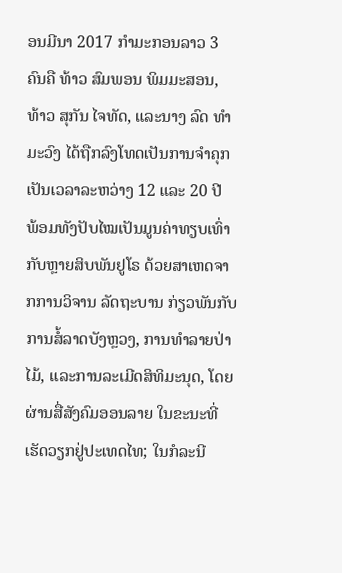ອນມີນາ 2017 ກຳມະກອນລາວ 3 ຄົນຄື ທ້າວ ສົມພອນ ພິມມະສອນ, ທ້າວ ສຸກັນ ໄຈທັດ, ແລະນາງ ລົດ ທຳມະວົງ ໄດ້ຖືກລົງໂທດເປັນການຈຳຄຸກເປັນເວລາລະຫວ່າງ 12 ແລະ 20 ປີ ພ້ອມທັງປັບໄໝເປັນມູນຄ່າທຽບເທົ່າກັບຫຼາຍສິບພັນຢູໂຣ ດ້ວຍສາເຫດຈາກການວິຈານ ລັດຖະບານ ກ່ຽວພັນກັບການສໍ້ລາດບັງຫຼວງ, ການທຳລາຍປ່າໄມ້, ແລະການລະເມີດສິທິມະນຸດ, ໂດຍຜ່ານສື່ສັງຄົມອອນລາຍ ໃນຂະນະທີ່ເຮັດວຽກຢູ່ປະເທດໄທ; ໃນກໍລະນີ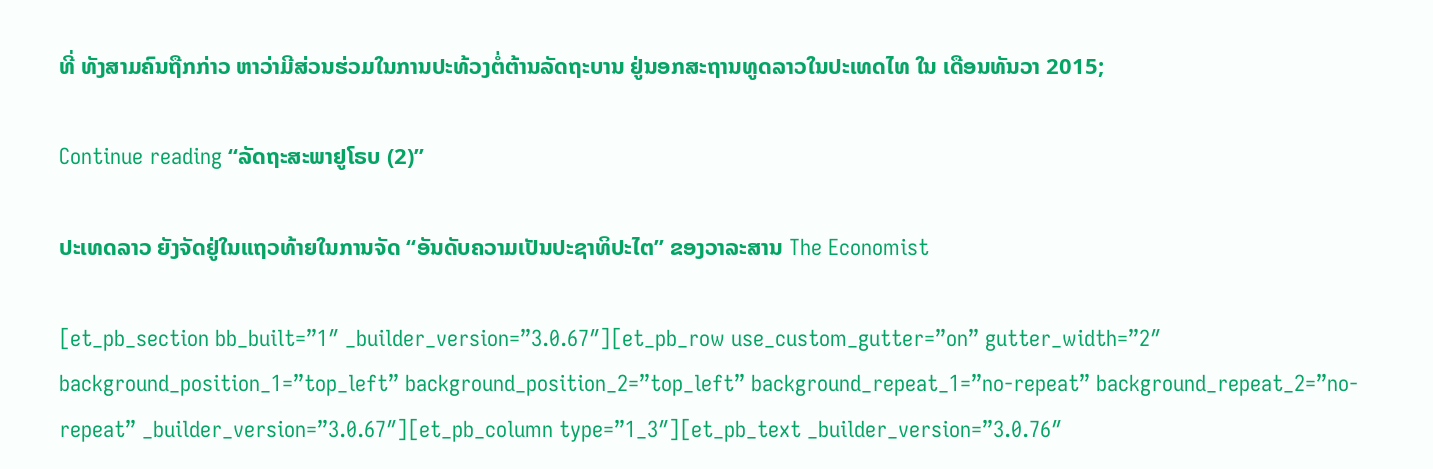ທີ່ ທັງສາມຄົນຖືກກ່າວ ຫາວ່າມີສ່ວນຮ່ວມໃນການປະທ້ວງຕໍ່ຕ້ານລັດຖະບານ ຢູ່ນອກສະຖານທູດລາວໃນປະເທດໄທ ໃນ ເດືອນທັນວາ 2015;

Continue reading “ລັດຖະສະພາຢູໂຣບ (2)”

ປະເທດລາວ ຍັງຈັດຢູ່ໃນແຖວທ້າຍໃນການຈັດ “ອັນດັບຄວາມເປັນປະຊາທິປະໄຕ” ຂອງວາລະສານ The Economist

[et_pb_section bb_built=”1″ _builder_version=”3.0.67″][et_pb_row use_custom_gutter=”on” gutter_width=”2″ background_position_1=”top_left” background_position_2=”top_left” background_repeat_1=”no-repeat” background_repeat_2=”no-repeat” _builder_version=”3.0.67″][et_pb_column type=”1_3″][et_pb_text _builder_version=”3.0.76″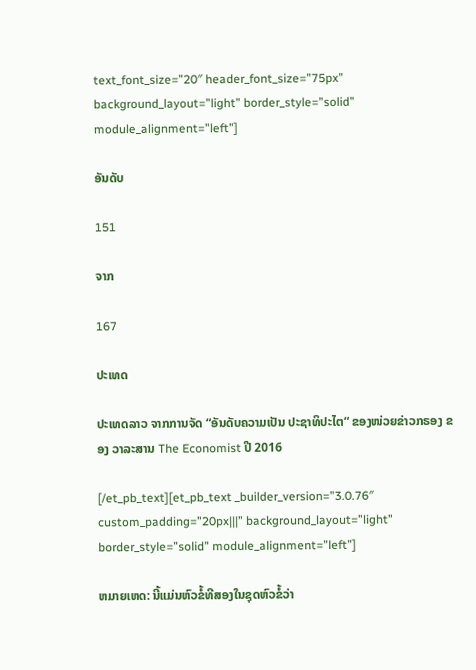text_font_size=”20″ header_font_size=”75px” background_layout=”light” border_style=”solid” module_alignment=”left”]

ອັນດັບ

151

ຈາກ

167

ປະເທດ

ປະເທດລາວ ຈາກການຈັດ “ອັນດັບຄວາມເປັນ ປະຊາທິປະໄຕ“ ຂອງໜ່ວຍຂ່າວກຣອງ ຂອງ ວາລະສານ The Economist ປີ 2016

[/et_pb_text][et_pb_text _builder_version=”3.0.76″ custom_padding=”20px|||” background_layout=”light” border_style=”solid” module_alignment=”left”]

ຫມາຍເຫດ: ນີ້ແມ່ນຫົວຂໍ້ທີສອງໃນຊຸດຫົວຂໍ້ວ່າ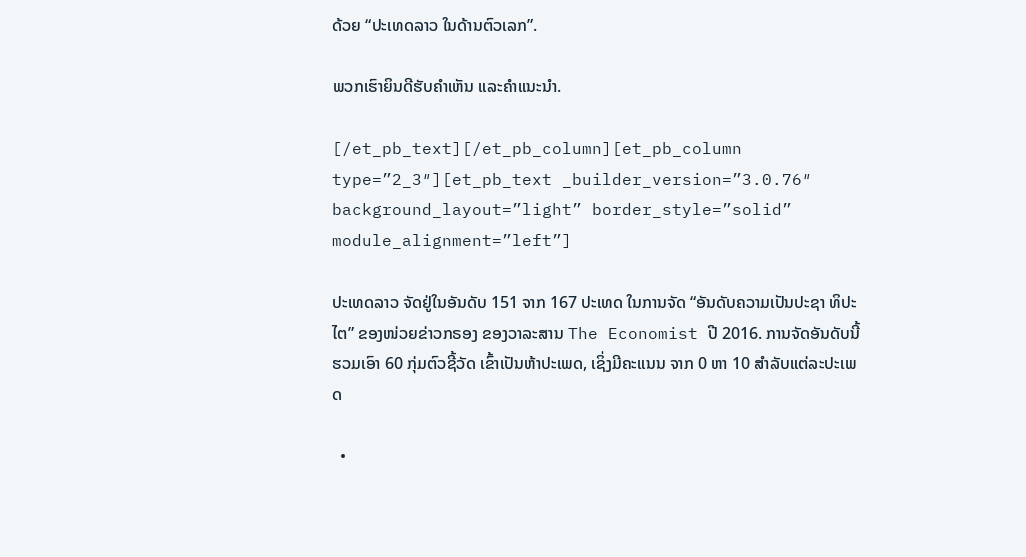ດ້ວຍ “ປະເທດລາວ ໃນດ້ານຕົວເລກ”.

ພວກເຮົາຍິນດີຮັບຄຳເຫັນ ແລະຄຳແນະນຳ.

[/et_pb_text][/et_pb_column][et_pb_column type=”2_3″][et_pb_text _builder_version=”3.0.76″ background_layout=”light” border_style=”solid” module_alignment=”left”]

ປະເທດລາວ ຈັດຢູ່ໃນອັນດັບ 151 ຈາກ 167 ປະເທດ ໃນການຈັດ “ອັນດັບຄວາມເປັນປະຊາ ທິປະໄຕ” ຂອງໜ່ວຍຂ່າວກຣອງ ຂອງວາລະສານ The Economist ປີ 2016. ການຈັດອັນດັບນີ້ ຮວມເອົາ 60 ກຸ່ມຕົວຊີ້ວັດ ເຂົ້າເປັນຫ້າປະເພດ, ເຊິ່ງມີຄະແນນ ຈາກ 0 ຫາ 10 ສຳລັບແຕ່ລະປະເພດ

  •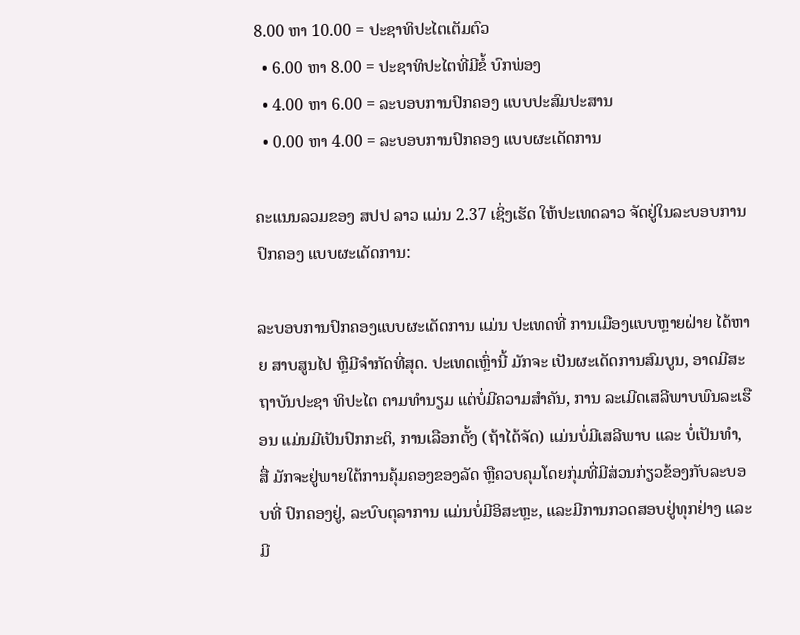8.00 ຫາ 10.00 = ປະຊາທິປະໄຕເຕັມຕົວ
  • 6.00 ຫາ 8.00 = ປະຊາທິປະໄຕທີ່ມີຂໍ້ ບົກພ່ອງ
  • 4.00 ຫາ 6.00 = ລະບອບການປົກຄອງ ແບບປະສົມປະສານ
  • 0.00 ຫາ 4.00 = ລະບອບການປົກຄອງ ແບບຜະເດັດການ

ຄະແນນລວມຂອງ ສປປ ລາວ ແມ່ນ 2.37 ເຊິ່ງເຮັດ ໃຫ້ປະເທດລາວ ຈັດຢູ່ໃນລະບອບການປົກຄອງ ແບບຜະເດັດການ:

ລະບອບການປົກຄອງແບບຜະເດັດການ ແມ່ນ ປະເທດທີ່ ການເມືອງແບບຫຼາຍຝ່າຍ ໄດ້ຫາຍ ສາບສູນໄປ ຫຼືມີຈຳກັດທີ່ສຸດ. ປະເທດເຫຼົ່ານີ້ ມັກຈະ ເປັນຜະເດັດການສົມບູນ, ອາດມີສະຖາບັນປະຊາ ທິປະໄຕ ຕາມທຳນຽມ ແຕ່ບໍ່ມີຄວາມສຳຄັນ, ການ ລະເມີດເສລີພາບພົນລະເຮືອນ ແມ່ນມີເປັນປົກກະຕິ, ການເລືອກຕັ້ງ (ຖ້າໄດ້ຈັດ) ແມ່ນບໍ່ມີເສລີພາບ ແລະ ບໍ່ເປັນທຳ, ສື່ ມັກຈະຢູ່ພາຍໃຕ້ການຄຸ້ມຄອງຂອງລັດ ຫຼືຄວບຄຸມໂດຍກຸ່ມທີ່ມີສ່ວນກ່ຽວຂ້ອງກັບລະບອບທີ່ ປົກຄອງຢູ່, ລະບົບຕຸລາການ ແມ່ນບໍ່ມີອິສະຫຼະ, ແລະມີການກວດສອບຢູ່ທຸກຢ່າງ ແລະມີ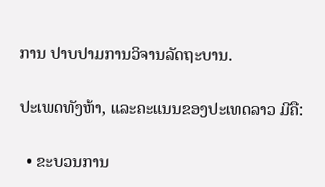ການ ປາບປາມການວິຈານລັດຖະບານ.

ປະເພດທັງຫ້າ, ແລະຄະແນນຂອງປະເທດລາວ ມີຄື:

  • ຂະບວນການ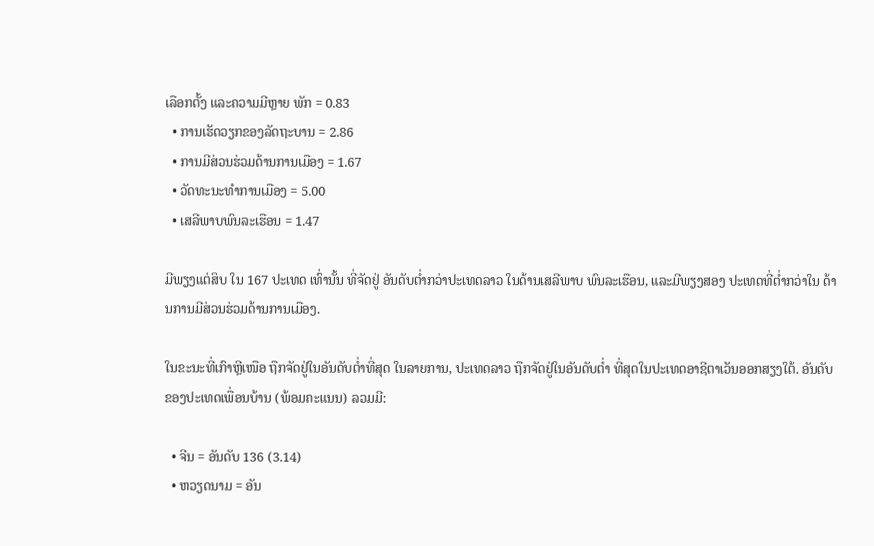ເລືອກຕັ້ງ ແລະຄວາມມີຫຼາຍ ພັກ = 0.83
  • ການເຮັດວຽກຂອງລັດຖະບານ = 2.86
  • ການມີສ່ວນຮ່ວມດ້ານການເມືອງ = 1.67
  • ວັດທະນະທຳການເມືອງ = 5.00
  • ເສລີພາບພົນລະເຮືອນ = 1.47

ມີພຽງແຕ່ສິບ ໃນ 167 ປະເທດ ເທົ່ານັ້ນ ທີ່ຈັດຢູ່ ອັນດັບຕ່ຳກວ່າປະເທດລາວ ໃນດ້ານເສລີພາບ ພົນລະເຮືອນ, ແລະມີພຽງສອງ ປະເທດທີ່ຕ່ຳກວ່າໃນ ດ້ານການມີສ່ວນຮ່ວມດ້ານການເມືອງ.

ໃນຂະນະທີ່ເກົາຫຼີເໜືອ ຖືກຈັດຢູ່ໃນອັນດັບຕ່ຳທີ່ສຸດ ໃນລາຍການ, ປະເທດລາວ ຖືກຈັດຢູ່ໃນອັນດັບຕ່ຳ ທີ່ສຸດໃນປະເທດອາຊີຕາເວັນອອກສຽງໃຕ້. ອັນດັບ ຂອງປະເທດເພື່ອນບ້ານ (ພ້ອມຄະແນນ) ລວມມີ:

  • ຈີນ = ອັນດັບ 136 (3.14)
  • ຫວຽດນາມ = ອັນ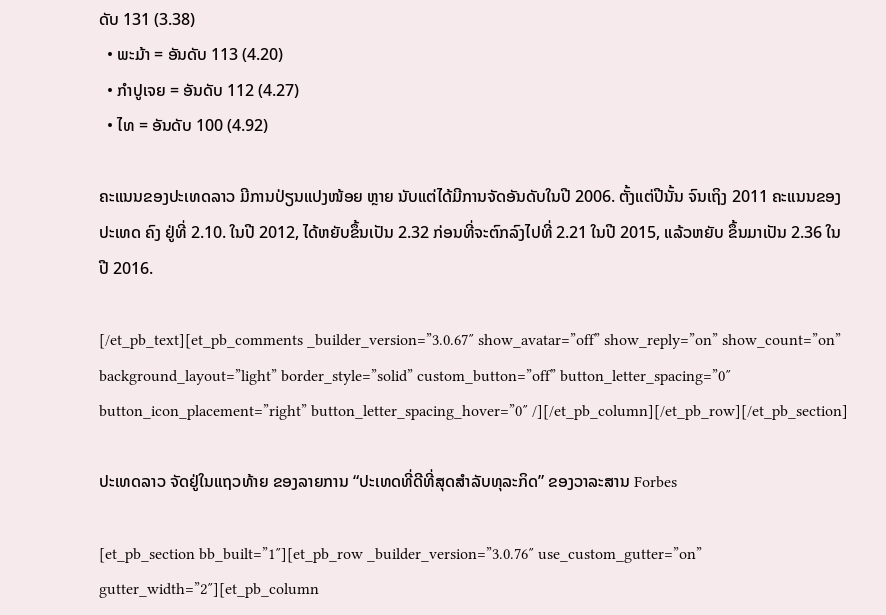ດັບ 131 (3.38)
  • ພະມ້າ = ອັນດັບ 113 (4.20)
  • ກຳປູເຈຍ = ອັນດັບ 112 (4.27)
  • ໄທ = ອັນດັບ 100 (4.92)

ຄະແນນຂອງປະເທດລາວ ມີການປ່ຽນແປງໜ້ອຍ ຫຼາຍ ນັບແຕ່ໄດ້ມີການຈັດອັນດັບໃນປີ 2006. ຕັ້ງແຕ່ປີນັ້ນ ຈົນເຖິງ 2011 ຄະແນນຂອງປະເທດ ຄົງ ຢູ່ທີ່ 2.10. ໃນປີ 2012, ໄດ້ຫຍັບຂຶ້ນເປັນ 2.32 ກ່ອນທີ່ຈະຕົກລົງໄປທີ່ 2.21 ໃນປີ 2015, ແລ້ວຫຍັບ ຂຶ້ນມາເປັນ 2.36 ໃນປີ 2016.

[/et_pb_text][et_pb_comments _builder_version=”3.0.67″ show_avatar=”off” show_reply=”on” show_count=”on” background_layout=”light” border_style=”solid” custom_button=”off” button_letter_spacing=”0″ button_icon_placement=”right” button_letter_spacing_hover=”0″ /][/et_pb_column][/et_pb_row][/et_pb_section]

ປະເທດລາວ ຈັດຢູ່ໃນແຖວທ້າຍ ຂອງລາຍການ “ປະເທດທີ່ດີທີ່ສຸດສຳລັບທຸລະກິດ” ຂອງວາລະສານ Forbes

[et_pb_section bb_built=”1″][et_pb_row _builder_version=”3.0.76″ use_custom_gutter=”on” gutter_width=”2″][et_pb_column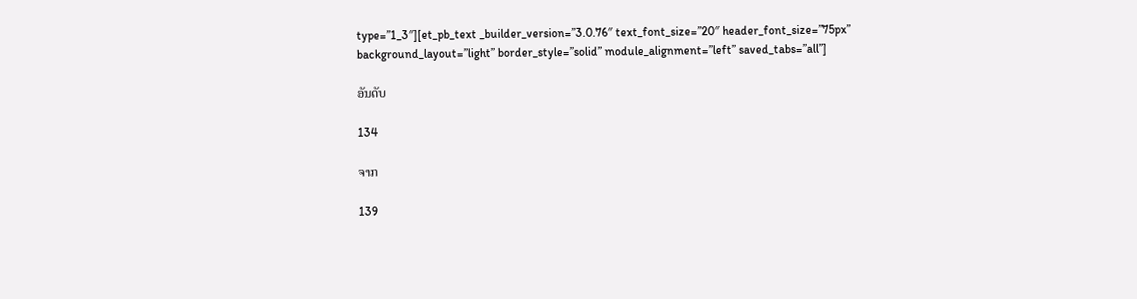type=”1_3″][et_pb_text _builder_version=”3.0.76″ text_font_size=”20″ header_font_size=”75px” background_layout=”light” border_style=”solid” module_alignment=”left” saved_tabs=”all”]

ອັນດັບ

134

ຈາກ

139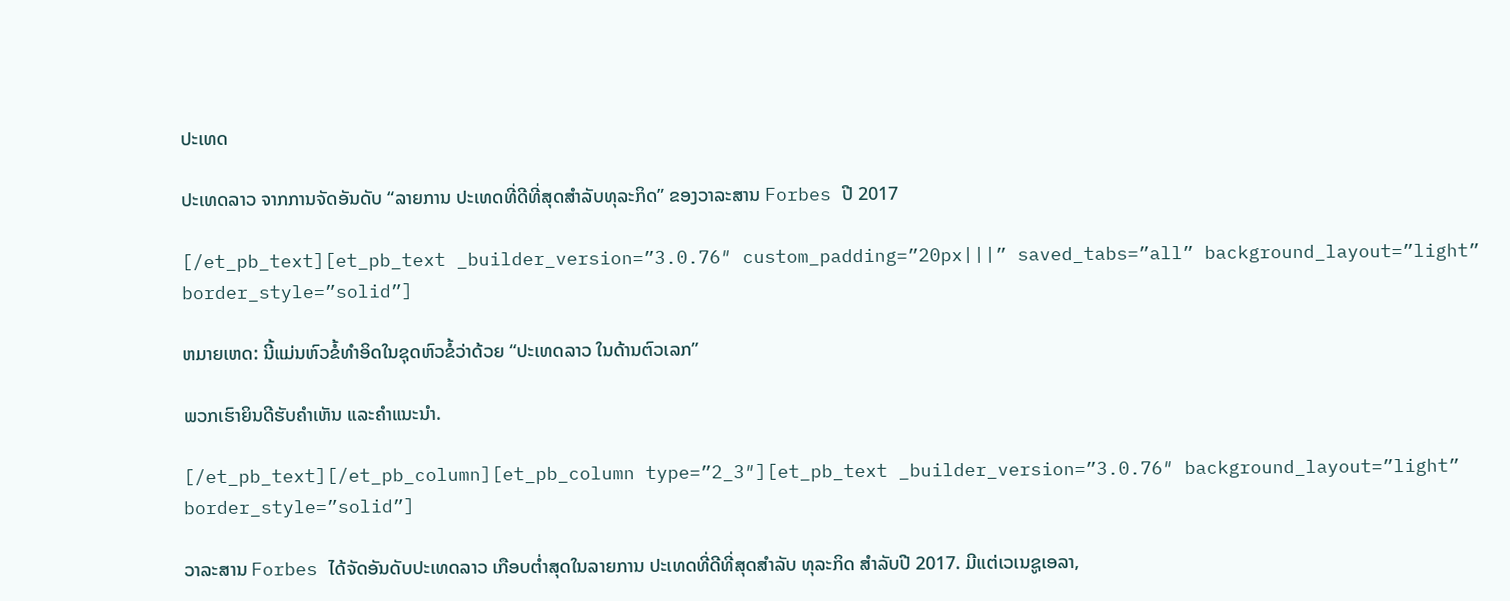ປະເທດ

ປະເທດລາວ ຈາກການຈັດອັນດັບ “ລາຍການ ປະເທດທີ່ດີທີ່ສຸດສຳລັບທຸລະກິດ” ຂອງວາລະສານ Forbes ປີ 2017

[/et_pb_text][et_pb_text _builder_version=”3.0.76″ custom_padding=”20px|||” saved_tabs=”all” background_layout=”light” border_style=”solid”]

ຫມາຍເຫດ: ນີ້ແມ່ນຫົວຂໍ້ທໍາອິດໃນຊຸດຫົວຂໍ້ວ່າດ້ວຍ “ປະເທດລາວ ໃນດ້ານຕົວເລກ”

ພວກເຮົາຍິນດີຮັບຄຳເຫັນ ແລະຄຳແນະນຳ.

[/et_pb_text][/et_pb_column][et_pb_column type=”2_3″][et_pb_text _builder_version=”3.0.76″ background_layout=”light” border_style=”solid”]

ວາລະສານ Forbes ໄດ້ຈັດອັນດັບປະເທດລາວ ເກືອບຕ່ຳສຸດໃນລາຍການ ປະເທດທີ່ດີທີ່ສຸດສຳລັບ ທຸລະກິດ ສຳລັບປີ 2017. ມີແຕ່ເວເນຊູເອລາ,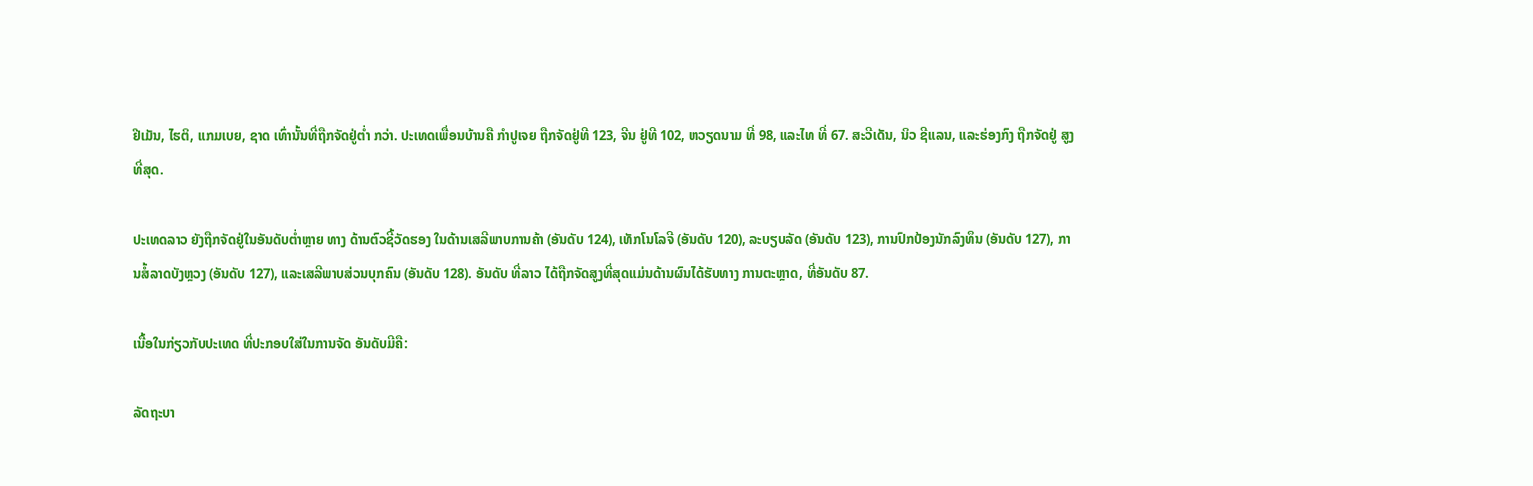ຢີເມັນ, ໄຮຕິ, ແກມເບຍ, ຊາດ ເທົ່ານັ້ນທີ່ຖືກຈັດຢູ່ຕ່ຳ ກວ່າ. ປະເທດເພື່ອນບ້ານຄື ກຳປູເຈຍ ຖືກຈັດຢູ່ທີ 123, ຈີນ ຢູ່ທີ 102, ຫວຽດນາມ ທີ່ 98, ແລະໄທ ທີ່ 67. ສະວີເດັນ, ນິວ ຊີແລນ, ແລະຮ່ອງກົງ ຖືກຈັດຢູ່ ສູງທີ່ສຸດ.

ປະເທດລາວ ຍັງຖືກຈັດຢູ່ໃນອັນດັບຕ່ຳຫຼາຍ ທາງ ດ້ານຕົວຊີ້ວັດຮອງ ໃນດ້ານເສລີພາບການຄ້າ (ອັນດັບ 124), ເທັກໂນໂລຈີ (ອັນດັບ 120), ລະບຽບລັດ (ອັນດັບ 123), ການປົກປ້ອງນັກລົງທຶນ (ອັນດັບ 127), ການສໍ້ລາດບັງຫຼວງ (ອັນດັບ 127), ແລະເສລີພາບສ່ວນບຸກຄົນ (ອັນດັບ 128). ອັນດັບ ທີ່ລາວ ໄດ້ຖືກຈັດສູງທີ່ສຸດແມ່ນດ້ານຜົນໄດ້ຮັບທາງ ການຕະຫຼາດ, ທີ່ອັນດັບ 87.

ເນື້ອໃນກ່ຽວກັບປະເທດ ທີ່ປະກອບໃສ່ໃນການຈັດ ອັນດັບມີຄື:

ລັດຖະບາ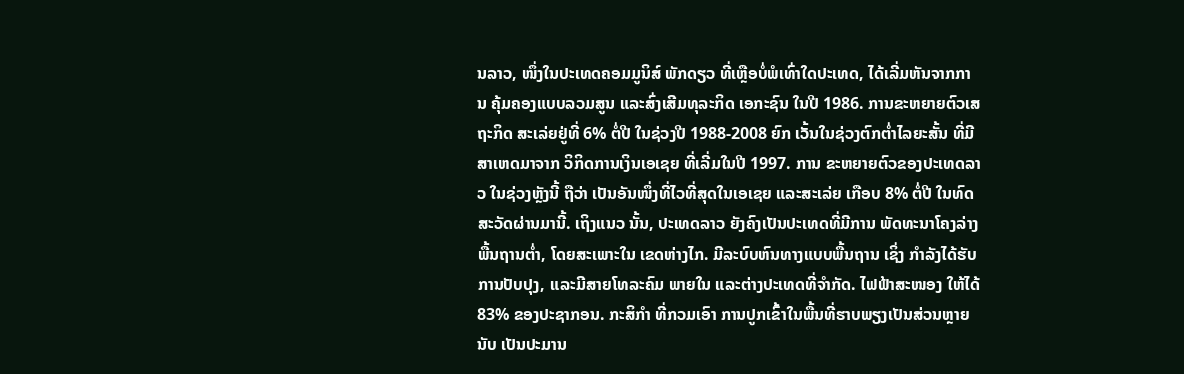ນລາວ, ໜຶ່ງໃນປະເທດຄອມມູນິສ໌ ພັກດຽວ ທີ່ເຫຼືອບໍ່ພໍເທົ່າໃດປະເທດ, ໄດ້ເລີ່ມຫັນຈາກການ ຄຸ້ມຄອງແບບລວມສູນ ແລະສົ່ງເສີມທຸລະກິດ ເອກະຊົນ ໃນປີ 1986. ການຂະຫຍາຍຕົວເສຖະກິດ ສະເລ່ຍຢູ່ທີ່ 6% ຕໍ່ປີ ໃນຊ່ວງປີ 1988-2008 ຍົກ ເວັ້ນໃນຊ່ວງຕົກຕ່ຳໄລຍະສັ້ນ ທີ່ມີສາເຫດມາຈາກ ວິກິດການເງິນເອເຊຍ ທີ່ເລີ່ມໃນປີ 1997. ການ ຂະຫຍາຍຕົວຂອງປະເທດລາວ ໃນຊ່ວງຫຼັງນີ້ ຖືວ່າ ເປັນອັນໜຶ່ງທີ່ໄວທີ່ສຸດໃນເອເຊຍ ແລະສະເລ່ຍ ເກືອບ 8% ຕໍ່ປີ ໃນທົດສະວັດຜ່ານມານີ້. ເຖິງແນວ ນັ້ນ, ປະເທດລາວ ຍັງຄົງເປັນປະເທດທີ່ມີການ ພັດທະນາໂຄງລ່າງພື້ນຖານຕ່ຳ, ໂດຍສະເພາະໃນ ເຂດຫ່າງໄກ. ມີລະບົບຫົນທາງແບບພື້ນຖານ ເຊິ່ງ ກຳລັງໄດ້ຮັບການປັບປຸງ, ແລະມີສາຍໂທລະຄົມ ພາຍໃນ ແລະຕ່າງປະເທດທີ່ຈຳກັດ. ໄຟຟ້າສະໜອງ ໃຫ້ໄດ້ 83% ຂອງປະຊາກອນ. ກະສິກຳ ທີ່ກວມເອົາ ການປູກເຂົ້າໃນພື້ນທີ່ຮາບພຽງເປັນສ່ວນຫຼາຍ ນັບ ເປັນປະມານ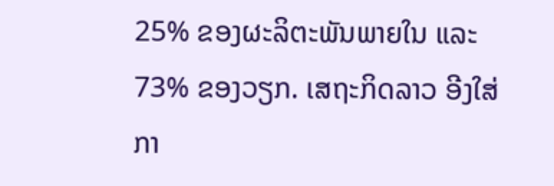25% ຂອງຜະລິຕະພັນພາຍໃນ ແລະ 73% ຂອງວຽກ. ເສຖະກິດລາວ ອີງໃສ່ກາ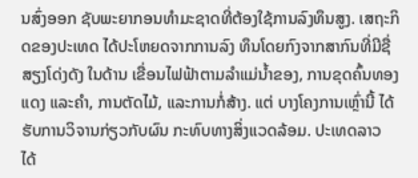ນສົ່ງອອກ ຊັບພະຍາກອນທຳມະຊາດທີ່ຕ້ອງໃຊ້ການລົງທຶນສູງ. ເສຖະກິດຂອງປະເທດ ໄດ້ປະໂຫຍດຈາກການລົງ ທຶນໂດຍກົງຈາກສາກົນທີ່ມີຊື່ສຽງໂດ່ງດັງ ໃນດ້ານ ເຂື່ອນໄຟຟ້າຕາມລຳແມ່ນ້ຳຂອງ, ການຂຸດຄົ້ນທອງ ແດງ ແລະຄຳ, ການຕັດໄມ້, ແລະການກໍ່ສ້າງ. ແຕ່ ບາງໂຄງການເຫຼົ່ານີ້ ໄດ້ຮັບການວິຈານກ່ຽວກັບຜົນ ກະທົບທາງສິ່ງແວດລ້ອມ. ປະເທດລາວ ໄດ້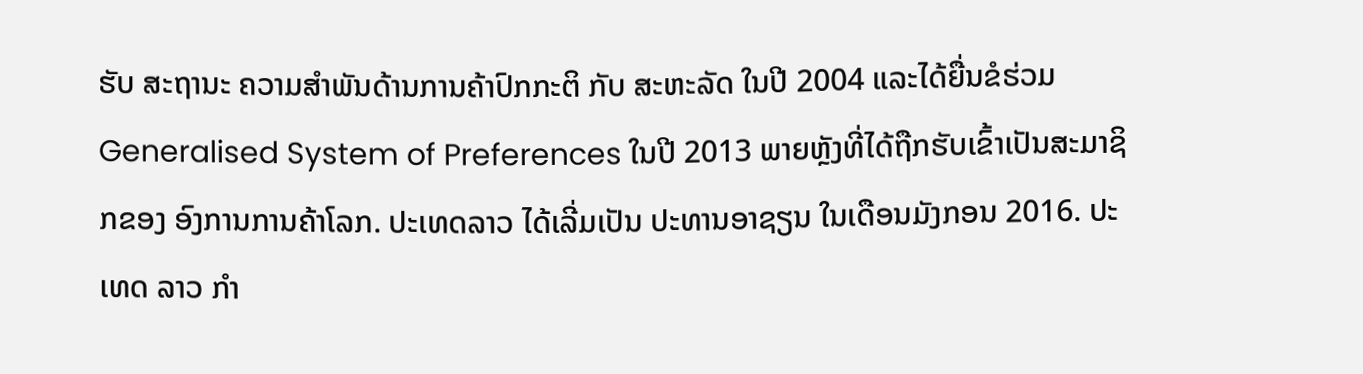ຮັບ ສະຖານະ ຄວາມສຳພັນດ້ານການຄ້າປົກກະຕິ ກັບ ສະຫະລັດ ໃນປີ 2004 ແລະໄດ້ຍື່ນຂໍຮ່ວມ Generalised System of Preferences ໃນປີ 2013 ພາຍຫຼັງທີ່ໄດ້ຖືກຮັບເຂົ້າເປັນສະມາຊິກຂອງ ອົງການການຄ້າໂລກ. ປະເທດລາວ ໄດ້ເລີ່ມເປັນ ປະທານອາຊຽນ ໃນເດືອນມັງກອນ 2016. ປະເທດ ລາວ ກຳ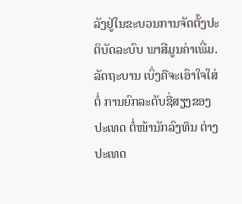ລັງຢູ່ໃນຂະບວນການຈັດຕັ້ງປະຕິບັດລະບົບ ພາສີມູນຄ່າເພີ່ມ. ລັດຖະບານ ເບິ່ງຄືຈະເອົາໃຈໃສ່ຕໍ່ ການຍົກລະດັບຊື່ສຽງຂອງປະເທດ ຕໍ່ໜ້ານັກລົງທຶນ ຕ່າງປະເທດ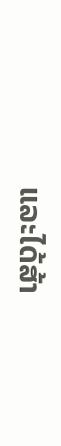ແລະໄດ້ສ້າ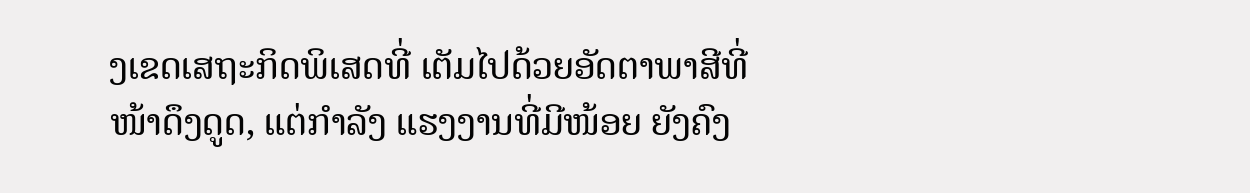ງເຂດເສຖະກິດພິເສດທີ່ ເຕັມໄປດ້ວຍອັດຕາພາສີທີ່ໜ້າດຶງດູດ, ແຕ່ກຳລັງ ແຮງງານທີ່ມີໜ້ອຍ ຍັງຄົງ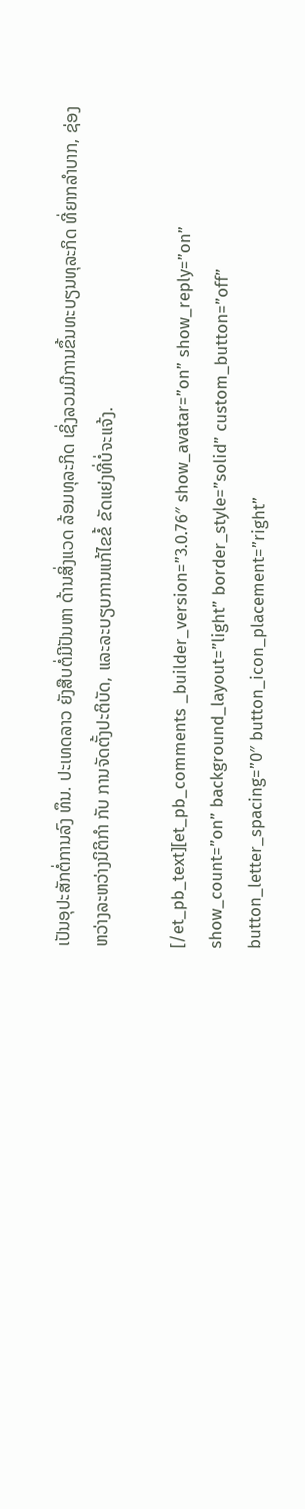ເປັນອຸປະສັກຕໍ່ການລົງ ທຶນ. ປະເທດລາວ ຍັງສືບຕໍ່ມີປັນຫາ ດ້ານສິ່ງແວດ ລ້ອມທຸລະກິດ ເຊິ່ງລວມມີການຂຶ້ນທະບຽນທຸລະກິດ ທີ່ຍາກລຳບາກ, ຊ່ອງຫວ່າງລະຫວ່າງນິຕິກຳ ກັບ ການຈັດຕັ້ງປະຕິບັດ, ແລະລະບຽບການແກ້ໄຂຂໍ້ ຂັດແຍ່ງທີ່ບໍ່ຈະແຈ້ງ.

[/et_pb_text][et_pb_comments _builder_version=”3.0.76″ show_avatar=”on” show_reply=”on” show_count=”on” background_layout=”light” border_style=”solid” custom_button=”off” button_letter_spacing=”0″ button_icon_placement=”right”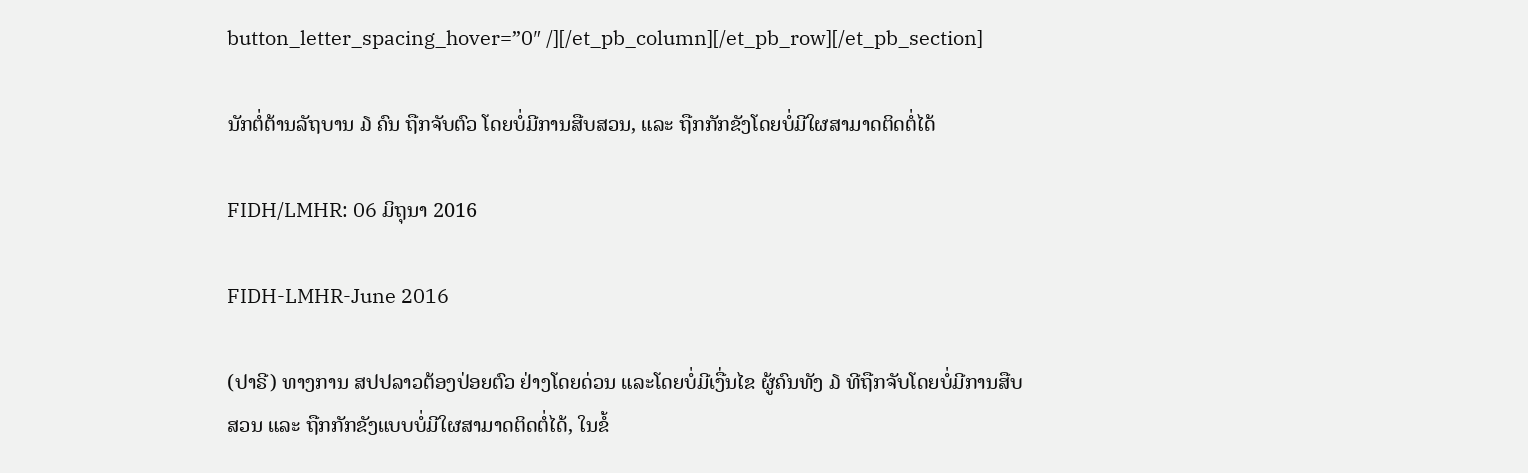button_letter_spacing_hover=”0″ /][/et_pb_column][/et_pb_row][/et_pb_section]

ນັກຕໍ່ຕ້ານລັຖບານ ໓ ຄົນ ຖືກຈັບຕົວ ໂດຍບໍ່ມີການສືບສວນ, ແລະ ຖືກກັກຂັງໂດຍບໍ່ມີໃຜສາມາດຕິດຕໍ່ໄດ້

FIDH/LMHR: 06 ມິຖຸນາ 2016

FIDH-LMHR-June 2016

(ປາຣີ) ທາງການ ສປປລາວຕ້ອງປ່ອຍຕົວ ຢ່າງໂດຍດ່ວນ ແລະໂດຍບໍ່ມີເງື່ນໄຂ ຜູ້ຄົນທັງ ໓ ທີຖືກຈັບໂດຍບໍ່ມີການສືບສວນ ແລະ ຖືກກັກຂັງແບບບໍ່ມີໃຜສາມາດຕິດຕໍ່ໄດ້, ໃນຂໍ້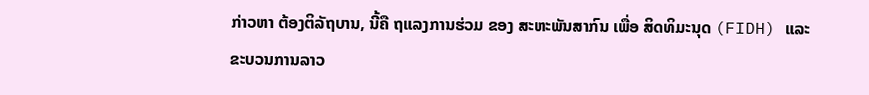ກ່າວຫາ ຕ້ອງຕິລັຖບານ, ນີ້ຄື ຖແລງການຮ່ວມ ຂອງ ສະຫະພັນສາກົນ ເພື່ອ ສິດທິມະນຸດ (FIDH) ແລະ ຂະບວນການລາວ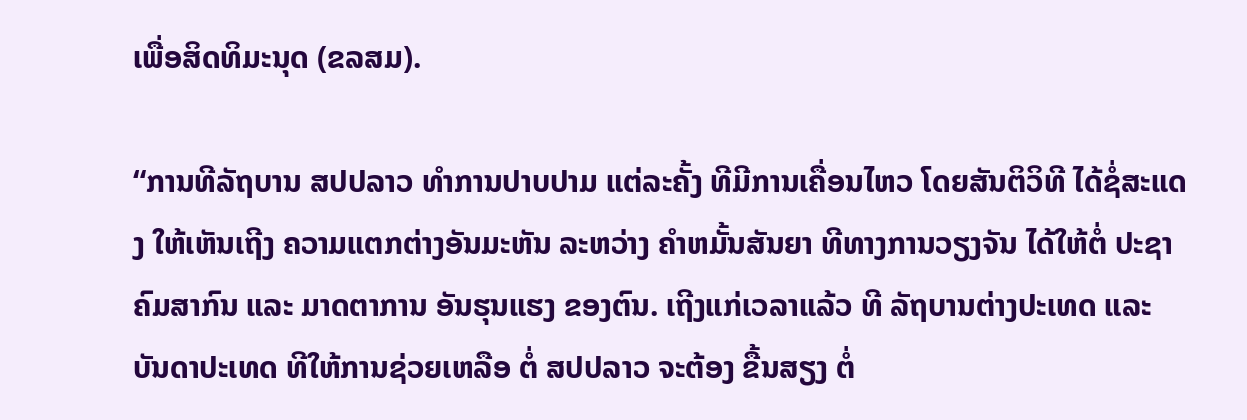ເພື່ອສິດທິມະນຸດ (ຂລສມ).

“ການທີລັຖບານ ສປປລາວ ທຳການປາບປາມ ແຕ່ລະຄັ້ງ ທີມີການເຄື່ອນໄຫວ ໂດຍສັນຕິວິທີ ໄດ້ຊໍ່ສະແດງ ໃຫ້ເຫັນເຖີງ ຄວາມແຕກຕ່າງອັນມະຫັນ ລະຫວ່າງ ຄຳຫມັ້ນສັນຍາ ທີທາງການວຽງຈັນ ໄດ້ໃຫ້ຕໍ່ ປະຊາຄົມສາກົນ ແລະ ມາດຕາການ ອັນຮຸນແຮງ ຂອງຕົນ. ເຖີງແກ່ເວລາແລ້ວ ທີ ລັຖບານຕ່າງປະເທດ ແລະ ບັນດາປະເທດ ທີໃຫ້ການຊ່ວຍເຫລືອ ຕໍ່ ສປປລາວ ຈະຕ້ອງ ຂື້ນສຽງ ຕໍ່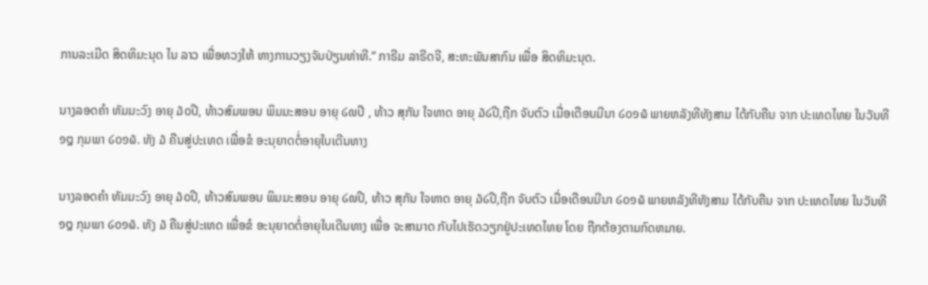ການລະເມີດ ສິດທິມະນຸດ ໄນ ລາວ ເພື່ອທວງໃຫ້ ທາງການວຽງຈັນປ່ຽນທ່າທີ.” ກາຣີມ ລາຣີດຈີ, ສະຫະພັນສາກົນ ເພື່ອ ສິດທິມະນຸດ.

ນາງລອດຄຳ ທັມມະວົງ ອາຍຸ ໓໐ປີ, ທ້າວສົມພອນ ພິມມະສອນ ອາຍຸ ໒໙ປີ , ທ້າວ ສຸກັນ ໃຈທາດ ອາຍຸ ໓໒ປີ,ຖືກ ຈັບຕົວ ເມື່ອເດືອນມີນາ ໒໐໑໖ ພາຍຫລັງທີທັງສາມ ໄດ້ກັບຄືນ ຈາກ ປະເທດໄທຍ ໃນວັນທີ ໑໘ ກຸມພາ ໒໐໑໖. ທັງ ໓ ຄືນສູ່ປະເທດ ເພື່ອຂໍ ອະນຸຍາດຕໍ່ອາຍຸໃບເດີນທາງ

ນາງລອດຄຳ ທັມມະວົງ ອາຍຸ ໓໐ປີ, ທ້າວສົມພອນ ພິມມະສອນ ອາຍຸ ໒໙ປີ, ທ້າວ ສຸກັນ ໃຈທາດ ອາຍຸ ໓໒ປີ,ຖືກ ຈັບຕົວ ເມື່ອເດືອນມີນາ ໒໐໑໖ ພາຍຫລັງທີທັງສາມ ໄດ້ກັບຄືນ ຈາກ ປະເທດໄທຍ ໃນວັນທີ ໑໘ ກຸມພາ ໒໐໑໖. ທັງ ໓ ຄືນສູ່ປະເທດ ເພື່ອຂໍ ອະນຸຍາດຕໍ່ອາຍຸໃບເດີນທາງ ເພື່ອ ຈະສາມາດ ກັບໄປເຮັດວຽກຢູ່ປະເທດໄທຍ ໂດຍ ຖືກຕ້ອງຕາມກົດຫມາຍ.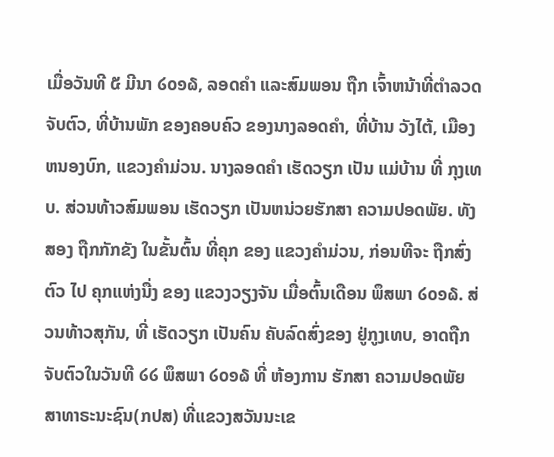ເມື່ອວັນທີ ໕ ມີນາ ໒໐໑໖, ລອດຄຳ ແລະສົມພອນ ຖືກ ເຈົ້າຫນ້າທີ່ຕຳລວດຈັບຕົວ, ທີ່ບ້ານພັກ ຂອງຄອບຄົວ ຂອງນາງລອດຄຳ, ທີ່ບ້ານ ວັງໄຕ້, ເມືອງຫນອງບົກ, ແຂວງຄຳມ່ວນ. ນາງລອດຄຳ ເຮັດວຽກ ເປັນ ແມ່ບ້ານ ທີ່ ກຸງເທບ. ສ່ວນທ້າວສົມພອນ ເຮັດວຽກ ເປັນຫນ່ວຍຮັກສາ ຄວາມປອດພັຍ. ທັງສອງ ຖືກກັກຂັງ ໃນຂັ້ນຕົ້ນ ທີ່ຄຸກ ຂອງ ແຂວງຄຳມ່ວນ, ກ່ອນທີຈະ ຖືກສົ່ງຕົວ ໄປ ຄຸກແຫ່ງນື່ງ ຂອງ ແຂວງວຽງຈັນ ເມື່ອຕົ້ນເດືອນ ພຶສພາ ໒໐໑໖. ສ່ວນທ້າວສຸກັນ, ທີ່ ເຮັດວຽກ ເປັນຄົນ ຄັບລົດສົ່ງຂອງ ຢູ່ກູງເທບ, ອາດຖືກຈັບຕົວໃນວັນທີ ໒໒ ພຶສພາ ໒໐໑໖ ທີ່ ຫ້ອງການ ຮັກສາ ຄວາມປອດພັຍ ສາທາຣະນະຊົນ(ກປສ) ທີ່ແຂວງສວັນນະເຂ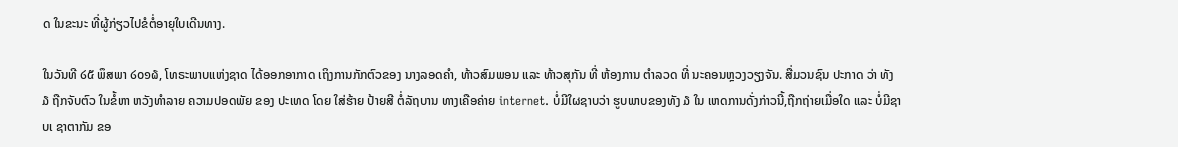ດ ໃນຂະນະ ທີ່ຜູ້ກ່ຽວໄປຂໍຕໍ່ອາຍຸໃບເດີນທາງ.

ໃນວັນທີ ໒໕ ພຶສພາ ໒໐໑໖, ໂທຣະພາບແຫ່ງຊາດ ໄດ້ອອກອາກາດ ເຖິງການກັກຕົວຂອງ ນາງລອດຄຳ, ທ້າວສົມພອນ ແລະ ທ້າວສຸກັນ ທີ່ ຫ້ອງການ ຕຳລວດ ທີ່ ນະຄອນຫຼວງວຽງຈັນ. ສື່ມວນຊົນ ປະກາດ ວ່າ ທັງ ໓ ຖືກຈັບຕົວ ໃນຂໍ້ຫາ ຫວັງທຳລາຍ ຄວາມປອດພັຍ ຂອງ ປະເທດ ໂດຍ ໃສ່ຮ້າຍ ປ້າຍສີ ຕໍ່ລັຖບານ ທາງເຄືອຄ່າຍ internet. ບໍ່ມີໃຜຊາບວ່າ ຮູບພາບຂອງທັງ ໓ ໃນ ເຫດການດັ່ງກ່າວນີ້,ຖືກຖ່າຍເມື່ອໃດ ແລະ ບໍ່ມີຊາບເ ຊາຕາກັມ ຂອ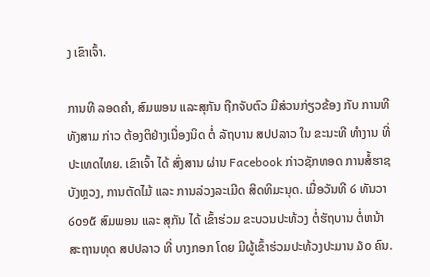ງ ເຂົາເຈົ້າ.

ການທີ ລອດຄຳ, ສົມພອນ ແລະສຸກັນ ຖືກຈັບຕົວ ມີສ່ວນກ່ຽວຂ້ອງ ກັບ ການທີທັງສາມ ກ່າວ ຕ້ອງຕິຢ່າງເນື່ອງນິດ ຕໍ່ ລັຖບານ ສປປລາວ ໃນ ຂະນະທີ ທຳງານ ທີ່ປະເທດໄທຍ. ເຂົາເຈົ້າ ໄດ້ ສົ່ງສານ ຜ່ານ Facebook ກ່າວຊັກທອດ ການສໍ້ຮາຊບັງຫຼວງ, ການຕັດໄມ້ ແລະ ການລ່ວງລະເມີດ ສິດທິມະນຸດ. ເມື່ອວັນທີ ໒ ທັນວາ ໒໐໑໕ ສົມພອນ ແລະ ສຸກັນ ໄດ້ ເຂົ້າຮ່ວມ ຂະບວນປະທ້ວງ ຕໍ່ຮັຖບານ ຕໍ່ຫນ້າສະຖານທຸດ ສປປລາວ ທີ່ ບາງກອກ ໂດຍ ມີຜູ້ເຂົ້າຮ່ວມປະທ້ວງປະມານ ໓໐ ຄົນ.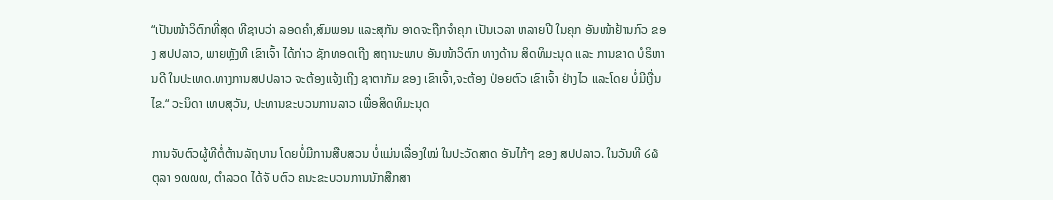“ເປັນໜ້າວິຕົກທີ່ສຸດ ທີຊາບວ່າ ລອດຄຳ,ສົມພອນ ແລະສຸກັນ ອາດຈະຖືກຈຳຄຸກ ເປັນເວລາ ຫລາຍປີ ໃນຄຸກ ອັນໜ້າຢ້ານກົວ ຂອງ ສປປລາວ, ພາຍຫຼັງທີ ເຂົາເຈົ້າ ໄດ້ກ່າວ ຊັກທອດເຖີງ ສຖານະພາບ ອັນໜ້າວິຕົກ ທາງດ້ານ ສິດທິມະນຸດ ແລະ ການຂາດ ບໍຣິຫານດີ ໃນປະເທດ.ທາງການສປປລາວ ຈະຕ້ອງແຈ້ງເຖີງ ຊາຕາກັມ ຂອງ ເຂົາເຈົ້າ,ຈະຕ້ອງ ປ່ອຍຕົວ ເຂົາເຈົ້າ ຢ່າງໄວ ແລະໂດຍ ບໍ່ມີເງື່ນໄຂ.“ ວະນິດາ ເທບສຸວັນ, ປະທານຂະບວນການລາວ ເພື່ອສິດທິມະນຸດ

ການຈັບຕົວຜູ້ທີຕໍ່ຕ້ານລັຖບານ ໂດຍບໍ່ມີການສືບສວນ ບໍ່ແມ່ນເລື່ອງໃໝ່ ໃນປະວັດສາດ ອັນໄກ້ໆ ຂອງ ສປປລາວ. ໃນວັນທີ ໒໖ ຕຸລາ ໑໙໙໙, ຕຳລວດ ໄດ້ຈັ ບຕົວ ຄນະຂະບວນການນັກສືກສາ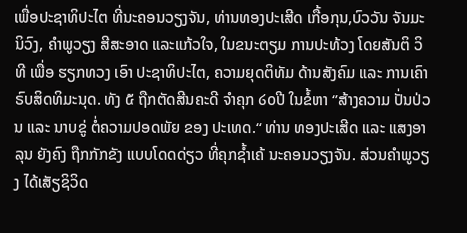ເພື່ອປະຊາທິປະໄຕ ທີ່ນະຄອນວຽງຈັນ, ທ່ານທອງປະເສີດ ເກື້ອກຸນ,ບົວວັນ ຈັນມະນິວົງ, ຄຳພູວຽງ ສີສະອາດ ແລະແກ້ວໃຈ, ໃນຂນະຕຽມ ການປະທ້ວງ ໂດຍສັນຕິ ວິທີ ເພື່ອ ຮຽກທວງ ເອົາ ປະຊາທິປະໄຕ, ຄວາມຍຸດຕິທັມ ດ້ານສັງຄົມ ແລະ ການເຄົາຣົບສິດທິມະນຸດ. ທັງ ໕ ຖືກຕັດສີນຄະດີ ຈຳຄຸກ ໒໐ປີ ໃນຂໍ້ຫາ ‘’ສ້າງຄວາມ ປັ່ນປ່ວນ ແລະ ນາບຂູ່ ຕໍ່ຄວາມປອດພັຍ ຂອງ ປະເທດ.“ ທ່ານ ທອງປະເສີດ ແລະ ແສງອາລຸນ ຍັງຄົງ ຖືກກັກຂັງ ແບບໂດດດ່ຽວ ທີ່ຄຸກຊໍ້າເຄ້ ນະຄອນວຽງຈັນ. ສ່ວນຄຳພູວຽງ ໄດ້ເສັຽຊິວິດ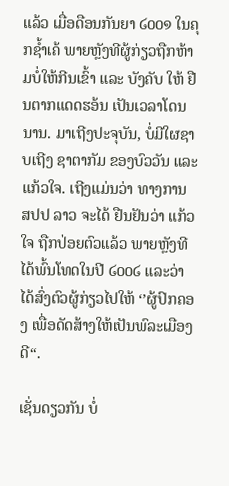ແລ້ວ ເມື່ອດືອນກັນຍາ ໒໐໐໑ ໃນຄຸກຊໍ້າເຄ້ ພາຍຫຼັງທີຜູ້ກ່ຽວຖືກຫ້າມບໍ່ໃຫ້ກີນເຂົ້າ ແລະ ບັງຄັບ ໃຫ້ ຢືນຕາກແດດຮອ້ນ ເປັນເວລາໂດນນານ. ມາເຖີງປະຈຸບັນ, ບໍ່ມີໃຜຊາບເຖີງ ຊາຕາກັມ ຂອງບົວວັນ ແລະ ແກ້ວໃຈ. ເຖີງແມ່ນວ່າ ທາງການ ສປປ ລາວ ຈະໄດ້ ຢືນຢັນວ່າ ແກ້ວໃຈ ຖືກປ່ອຍຕົວແລ້ວ ພາຍຫຼັງທີໄດ້ພົ້ນໂທດໃນປີ ໒໐໐໒ ແລະວ່າ ໄດ້ສົ່ງຕົວຜູ້ກ່ຽວໄປໃຫ້ ‘’ຜູ້ປົກຄອງ ເພື່ອດັດສ້າງໃຫ້ເປັນພົລະເມືອງດີ“.

ເຊັ່ນດຽວກັນ ບໍ່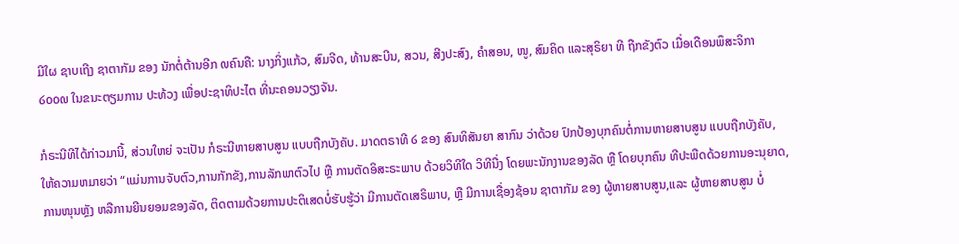ມີໃຜ ຊາບເຖີງ ຊາຕາກັມ ຂອງ ນັກຕໍ່ຕ້ານອີກ ໙ຄົນຄື: ນາງກິ່ງແກ້ວ, ສົມຈີດ, ທ້ານສະບີນ, ສວນ, ສີງປະສົງ, ຄຳສອນ, ໜູ, ສົມຄິດ ແລະສຸຣິຍາ ທີ ຖືກຂັງຕົວ ເມື່ອເດືອນພຶສະຈິກາ ໒໐໐໙ ໃນຂນະຕຽມການ ປະທ້ວງ ເພື່ອປະຊາທິປະໄຕ ທີ່ນະຄອນວຽງຈັນ.

ກໍຣະນີທີໄດ້ກ່າວມານີ້, ສ່ວນໃຫຍ່ ຈະເປັນ ກໍຣະນີຫາຍສາບສູນ ແບບຖືກບັງຄັບ. ມາດຕຣາທີ ໒ ຂອງ ສົນທິສັນຍາ ສາກົນ ວ່າດ້ວຍ ປົກປ້ອງບຸກຄົນຕໍ່ການຫາຍສາບສູນ ແບບຖືກບັງຄັບ, ໃຫ້ຄວາມຫມາຍວ່າ “ແມ່ນການຈັບຕົວ,ການກັກຂັງ,ການລັກພາຕົວໄປ ຫຼື ການຕັດອິສະຣະພາບ ດ້ວຍວິທີໃດ ວິທີນື່ງ ໂດຍພະນັກງານຂອງລັດ ຫຼື ໂດຍບຸກຄົນ ທີປະພືດດ້ວຍການອະນຸຍາດ,ການໜຸນຫຼັງ ຫລືການຍີນຍອມຂອງລັດ, ຕິດຕາມດ້ວຍການປະຕິເສດບໍ່ຮັບຮູ້ວ່າ ມີການຕັດເສຣິພາບ, ຫຼື ມີການເຊື່ອງຊ້ອນ ຊາຕາກັມ ຂອງ ຜູ້ຫາຍສາບສູນ,ແລະ ຜູ້ຫາຍສາບສູນ ບໍ່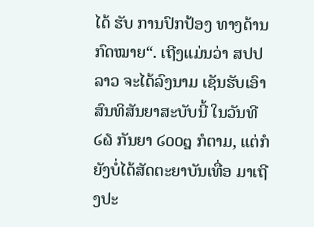ໄດ້ ຮັບ ການປົກປ້ອງ ທາງດ້ານກົດໝາຍ“. ເຖີງແມ່ນວ່າ ສປປລາວ ຈະໄດ້ລົງນາມ ເຊັນຮັບເອົາສົນທິສັນຍາສະບັບນີ້ ໃນວັນທີ ໒໖ ກັນຍາ ໒໐໐໘ ກໍຕາມ, ແຕ່ກໍຍັງບໍ່ໄດ້ສັດຕະຍາບັນເທື່ອ ມາເຖີງປະ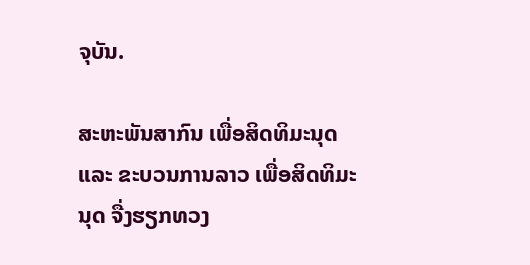ຈຸບັນ.

ສະຫະພັນສາກົນ ເພື່ອສິດທິມະນຸດ ແລະ ຂະບວນການລາວ ເພື່ອສິດທິມະນຸດ ຈື່ງຮຽກທວງ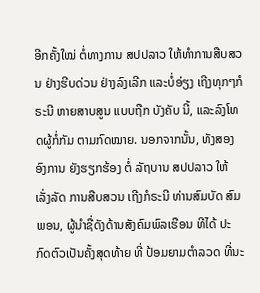ອີກຄັ້ງໃໝ່ ຕໍ່ທາງການ ສປປລາວ ໃຫ້ທຳການສືບສວນ ຢ່າງຮີບດ່ວນ ຢ່າງລົງເລີກ ແລະບໍ່ອ່ຽງ ເຖີງທຸກໆກໍຣະນີ ຫາຍສາບສູນ ແບບຖືກ ບັງຄັບ ນີ້, ແລະລົງໂທດຜູ້ກໍ່ກັມ ຕາມກົດໝາຍ. ນອກຈາກນັ້ນ, ທັງສອງ ອົງການ ຍັງຮຽກຮ້ອງ ຕໍ່ ລັຖບານ ສປປລາວ ໃຫ້ ເລັ່ງລັດ ການສືບສວນ ເຖີງກໍຣະນີ ທ່ານສົມບັດ ສົມພອນ, ຜູ້ນຳຊື່ດັງດ້ານສັງຄົມພົລເຮືອນ ທີໄດ້ ປະກົດຕົວເປັນຄັ້ງສຸດທ້າຍ ທີ່ ປ້ອມຍາມຕຳລວດ ທີ່ນະ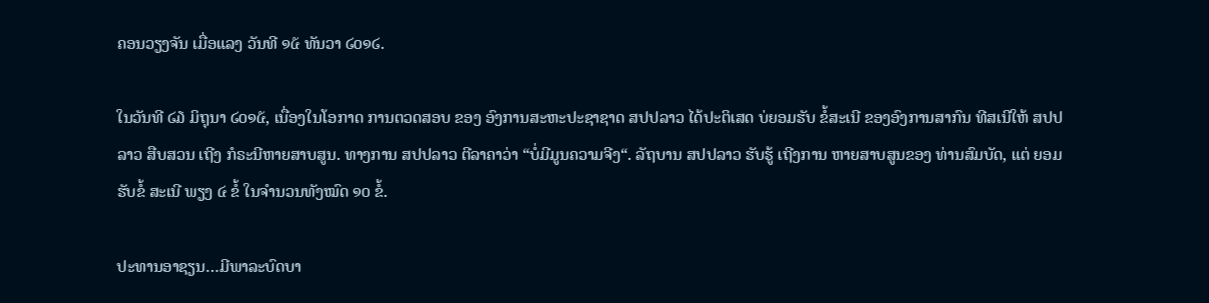ຄອນວຽງຈັນ ເມື່ອແລງ ວັນທີ ໑໕ ທັນວາ ໒໐໑໒.

ໃນວັນທີ ໒໓ ມິຖຸນາ ໒໐໑໕, ເນື່ອງໃນໂອກາດ ການຕວດສອບ ຂອງ ອົງການສະຫະປະຊາຊາດ ສປປລາວ ໄດ້ປະຕິເສດ ບ່ຍອມຮັບ ຂໍ້ສະເນີ ຂອງອົງການສາກົນ ທີສເນີໃຫ້ ສປປລາວ ສືບສວນ ເຖີງ ກໍຣະນີຫາຍສາບສູນ. ທາງການ ສປປລາວ ຕີລາຄາວ່າ “ບໍ່ມີມູນຄວາມຈີງ“. ລັຖບານ ສປປລາວ ຮັບຮູ້ ເຖີງການ ຫາຍສາບສູນຂອງ ທ່ານສົມບັດ, ແຕ່ ຍອມຮັບຂໍ້ ສະເນີ ພຽງ ໔ ຂໍ້ ໃນຈຳນວນທັງໝົດ ໑໐ ຂໍ້.

ປະທານອາຊຽນ…ມີພາລະບົດບາ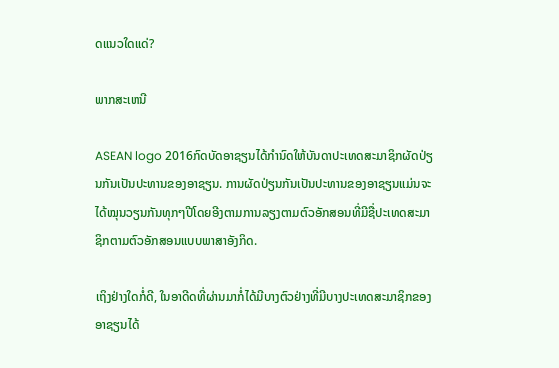ດແນວໃດແດ່?

ພາກສະເຫນີ

ASEAN logo 2016ກົດບັດອາຊຽນໄດ້ກຳນົດໃຫ້ບັນດາປະເທດສະມາຊິກຜັດປ່ຽນກັນເປັນປະທານຂອງອາຊຽນ. ການຜັດປ່ຽນກັນເປັນປະທານຂອງອາຊຽນແມ່ນຈະໄດ້ໝຸນວຽນກັນທຸກໆປີໂດຍອີງຕາມການລຽງຕາມຕົວອັກສອນທີ່ມີຊື່ປະເທດສະມາຊິກຕາມຕົວອັກສອນແບບພາສາອັງກິດ.

ເຖິງຢ່າງໃດກໍ່ດີ, ໃນອາດີດທີ່ຜ່ານມາກໍ່ໄດ້ມີບາງຕົວຢ່າງທີ່ມີບາງປະເທດສະມາຊິກຂອງອາຊຽນໄດ້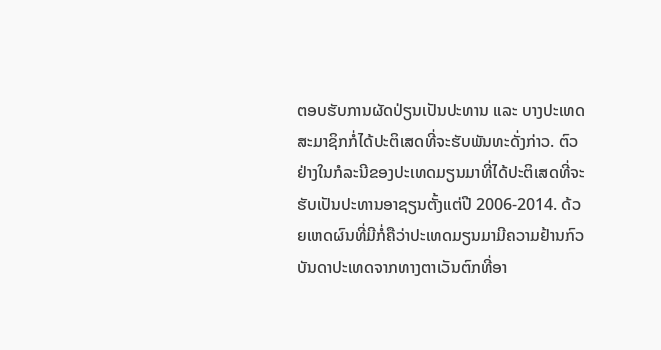ຕອບຮັບການຜັດປ່ຽນເປັນປະທານ ແລະ ບາງປະເທດສະມາຊິກກໍ່ໄດ້ປະຕິເສດທີ່ຈະຮັບພັນທະດັ່ງກ່າວ. ຕົວຢ່າງໃນກໍລະນີຂອງປະເທດມຽນມາທີ່ໄດ້ປະຕິເສດທີ່ຈະຮັບເປັນປະທານອາຊຽນຕັ້ງແຕ່ປີ 2006-2014. ດ້ວຍເຫດຜົນທີ່ມີກໍ່ຄືວ່າປະເທດມຽນມາມີຄວາມຢ້ານກົວບັນດາປະເທດຈາກທາງຕາເວັນຕົກທີ່ອາ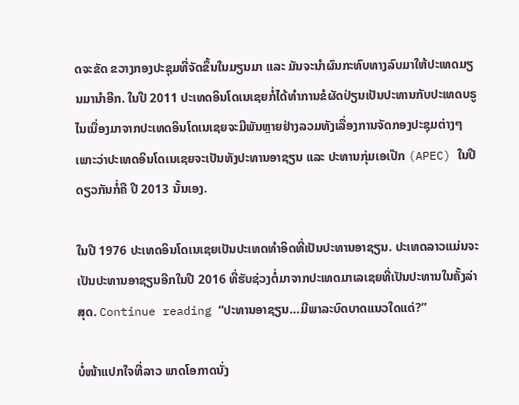ດຈະຂັດ ຂວາງກອງປະຊຸມທີ່ຈັດຂຶ້ນໃນມຽນມາ ແລະ ມັນຈະນຳຜົນກະທົບທາງລົບມາໃຫ້ປະເທດມຽນມານຳອີກ. ໃນປີ 2011 ປະເທດອິນໂດເນເຊຍກໍ່ໄດ້ທຳການຂໍຜັດປ່ຽນເປັນປະທານກັບປະເທດບຣູໄນເນື່ອງມາຈາກປະເທດອິນໂດເນເຊຍຈະມີພັນຫຼາຍຢ່າງລວມທັງເລື່ອງການຈັດກອງປະຊຸມຕ່າງໆເພາະວ່າປະເທດອິນໂດເນເຊຍຈະເປັນທັງປະທານອາຊຽນ ແລະ ປະທານກຸ່ມເອເປ໊ກ (APEC) ໃນປີດຽວກັນກໍ່ຄື ປີ 2013 ນັ້ນເອງ.

ໃນປີ 1976 ປະເທດອິນໂດເນເຊຍເປັນປະເທດທຳອິດທີ່ເປັນປະທານອາຊຽນ. ປະເທດລາວແມ່ນຈະເປັນປະທານອາຊຽນອີກໃນປີ 2016 ທີ່ຮັບຊ່ວງຕໍ່ມາຈາກປະເທດມາເລເຊຍທີ່ເປັນປະທານໃນຄັ້ງລ່າສຸດ. Continue reading “ປະທານອາຊຽນ…ມີພາລະບົດບາດແນວໃດແດ່?”

ບໍ່ໜ້າແປກໃຈທີ່ລາວ ພາດໂອກາດນັ່ງ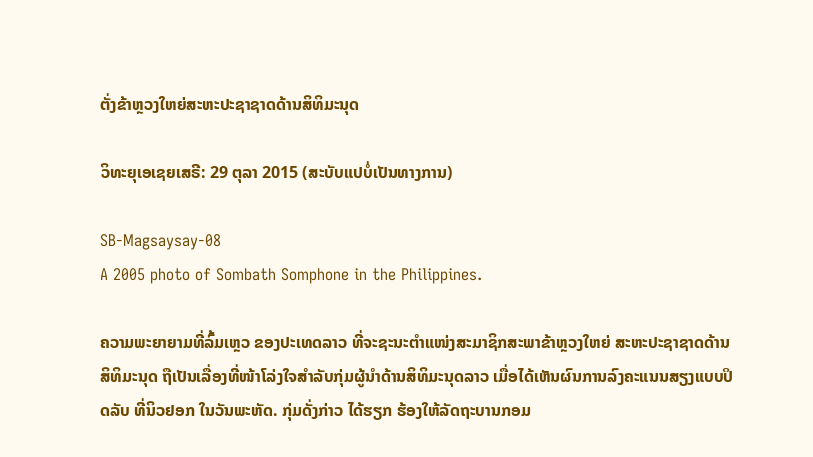ຕັ່ງຂ້າຫຼວງໃຫຍ່ສະຫະປະຊາຊາດດ້ານສິທິມະນຸດ

ວິທະຍຸເອເຊຍເສຣີ: 29 ຕຸລາ 2015 (ສະບັບແປບໍ່ເປັນທາງການ)

SB-Magsaysay-08
A 2005 photo of Sombath Somphone in the Philippines.

ຄວາມພະຍາຍາມທີ່ລົ້ມເຫຼວ ຂອງປະເທດລາວ ທີ່ຈະຊະນະຕຳແໜ່ງສະມາຊິກສະພາຂ້າຫຼວງໃຫຍ່ ສະຫະປະຊາຊາດດ້ານສິທິມະນຸດ ຖືເປັນເລື່ອງທີ່ໜ້າໂລ່ງໃຈສຳລັບກຸ່ມຜູ້ນຳດ້ານສິທິມະນຸດລາວ ເມື່ອໄດ້ເຫັນຜົນການລົງຄະແນນສຽງແບບປິດລັບ ທີ່ນິວຢອກ ໃນວັນພະຫັດ. ກຸ່ມດັ່ງກ່າວ ໄດ້ຮຽກ ຮ້ອງໃຫ້ລັດຖະບານກອມ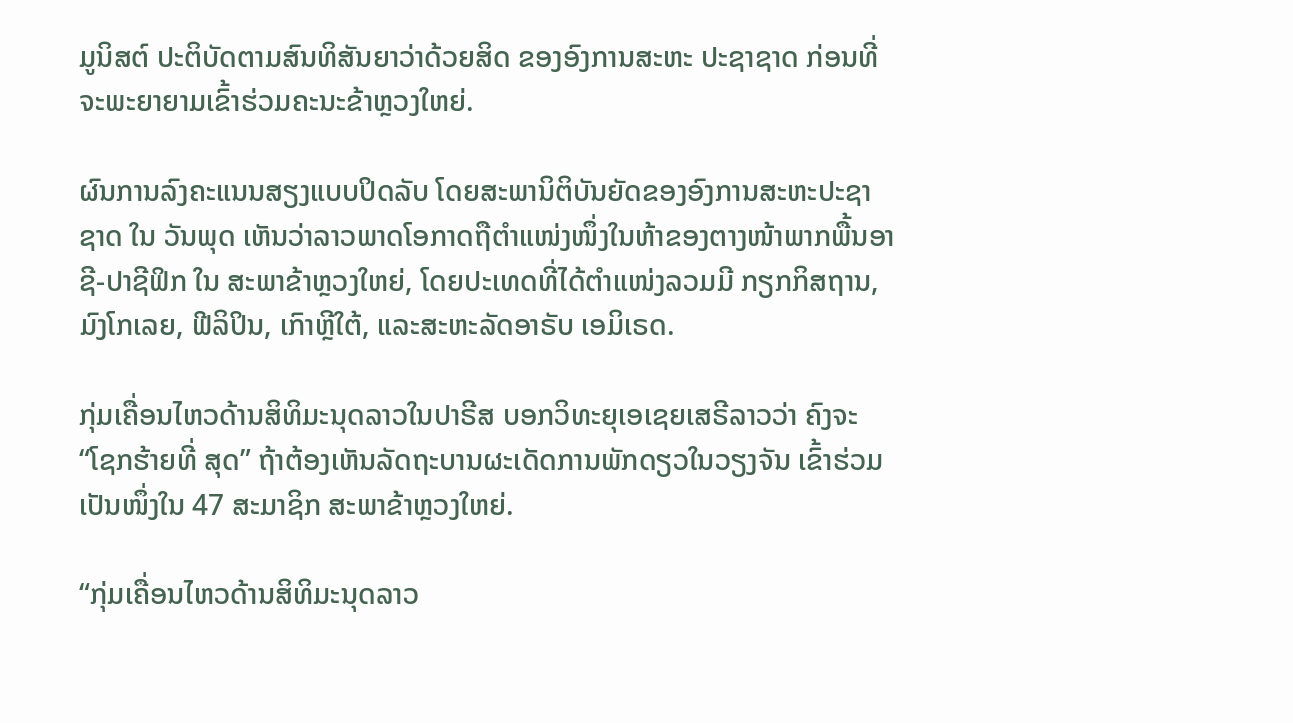ມູນິສຕ໌ ປະຕິບັດຕາມສົນທິສັນຍາວ່າດ້ວຍສິດ ຂອງອົງການສະຫະ ປະຊາຊາດ ກ່ອນທີ່ຈະພະຍາຍາມເຂົ້າຮ່ວມຄະນະຂ້າຫຼວງໃຫຍ່.

ຜົນການລົງຄະແນນສຽງແບບປິດລັບ ໂດຍສະພານິຕິບັນຍັດຂອງອົງການສະຫະປະຊາຊາດ ໃນ ວັນພຸດ ເຫັນວ່າລາວພາດໂອກາດຖືຕຳແໜ່ງໜຶ່ງໃນຫ້າຂອງຕາງໜ້າພາກພື້ນອາຊີ-ປາຊີຟິກ ໃນ ສະພາຂ້າຫຼວງໃຫຍ່, ໂດຍປະເທດທີ່ໄດ້ຕຳແໜ່ງລວມມີ ກຽກກິສຖານ, ມົງໂກເລຍ, ຟີລິປິນ, ເກົາຫຼີໃຕ້, ແລະສະຫະລັດອາຣັບ ເອມິເຣດ.

ກຸ່ມເຄື່ອນໄຫວດ້ານສິທິມະນຸດລາວໃນປາຣີສ ບອກວິທະຍຸເອເຊຍເສຣີລາວວ່າ ຄົງຈະ “ໂຊກຮ້າຍທີ່ ສຸດ” ຖ້າຕ້ອງເຫັນລັດຖະບານຜະເດັດການພັກດຽວໃນວຽງຈັນ ເຂົ້າຮ່ວມເປັນໜຶ່ງໃນ 47 ສະມາຊິກ ສະພາຂ້າຫຼວງໃຫຍ່.

“ກຸ່ມເຄື່ອນໄຫວດ້ານສິທິມະນຸດລາວ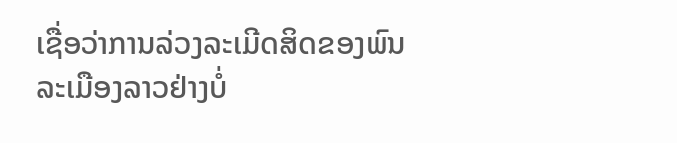ເຊື່ອວ່າການລ່ວງລະເມີດສິດຂອງພົນລະເມືອງລາວຢ່າງບໍ່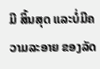ມີ ສິ້ນສຸດ ແລະບໍ່ມີຄວາມລະອາຍ ຂອງລັດ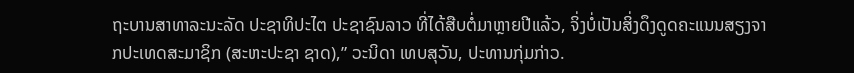ຖະບານສາທາລະນະລັດ ປະຊາທິປະໄຕ ປະຊາຊົນລາວ ທີ່ໄດ້ສືບຕໍ່ມາຫຼາຍປີແລ້ວ, ຈິ່ງບໍ່ເປັນສິ່ງດຶງດູດຄະແນນສຽງຈາກປະເທດສະມາຊິກ (ສະຫະປະຊາ ຊາດ),” ວະນິດາ ເທບສຸວັນ, ປະທານກຸ່ມກ່າວ.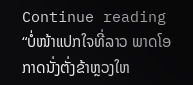Continue reading “ບໍ່ໜ້າແປກໃຈທີ່ລາວ ພາດໂອກາດນັ່ງຕັ່ງຂ້າຫຼວງໃຫ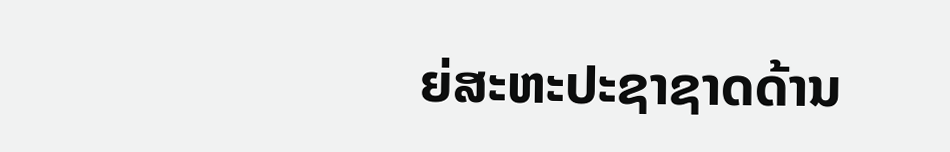ຍ່ສະຫະປະຊາຊາດດ້ານ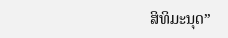ສິທິມະນຸດ”